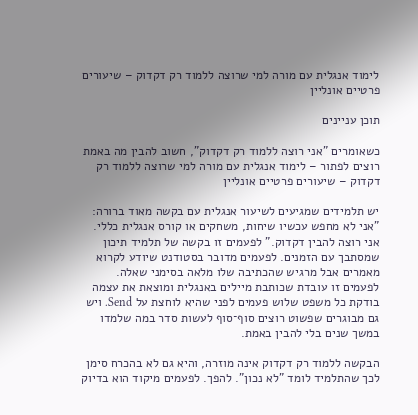לימוד אנגלית עם מורה למי שרוצה ללמוד רק דקדוק – שיעורים פרטיים אונליין

תוכן עניינים

כשאומרים "אני רוצה ללמוד רק דקדוק", חשוב להבין מה באמת רוצים לפתור – לימוד אנגלית עם מורה למי שרוצה ללמוד רק דקדוק – שיעורים פרטיים אונליין

יש תלמידים שמגיעים לשיעור אנגלית עם בקשה מאוד ברורה: "אני לא מחפש עכשיו שיחות, משחקים או קורס אנגלית כללי. אני רוצה להבין דקדוק." לפעמים זו בקשה של תלמיד תיכון שמסתבך עם הזמנים. לפעמים מדובר בסטודנט שיודע לקרוא מאמרים אבל מרגיש שהכתיבה שלו מלאה בסימני שאלה. לפעמים זו עובדת שכותבת מיילים באנגלית ומוצאת את עצמה בודקת כל משפט שלוש פעמים לפני שהיא לוחצת על Send. ויש גם מבוגרים שפשוט רוצים סוף־סוף לעשות סדר במה שלמדו במשך שנים בלי להבין באמת.

הבקשה ללמוד רק דקדוק אינה מוזרה, והיא גם לא בהכרח סימן לכך שהתלמיד לומד "לא נכון". להפך. לפעמים מיקוד הוא בדיוק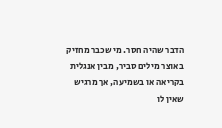הדבר שהיה חסר. מי שכבר מחזיק באוצר מילים סביר, מבין אנגלית בקריאה או בשמיעה, אך מרגיש שאין לו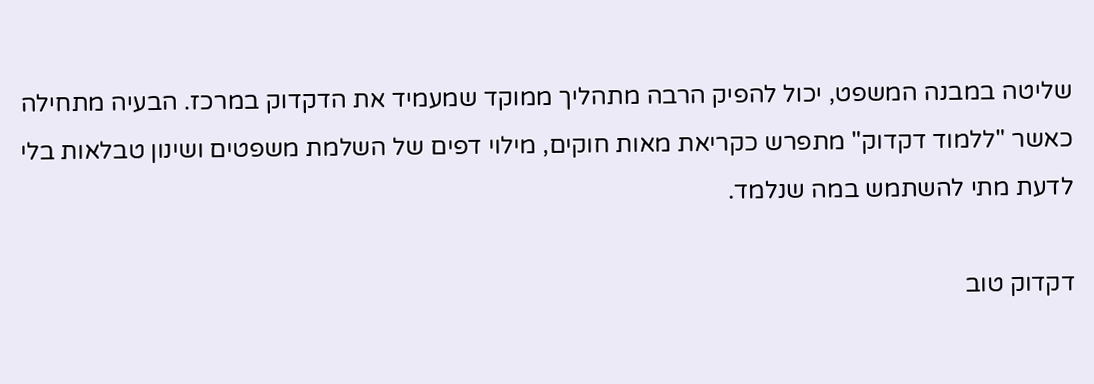שליטה במבנה המשפט, יכול להפיק הרבה מתהליך ממוקד שמעמיד את הדקדוק במרכז. הבעיה מתחילה כאשר "ללמוד דקדוק" מתפרש כקריאת מאות חוקים, מילוי דפים של השלמת משפטים ושינון טבלאות בלי לדעת מתי להשתמש במה שנלמד.

דקדוק טוב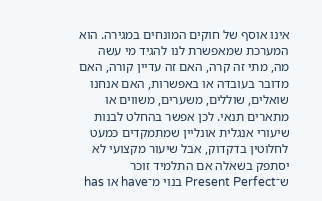אינו אוסף של חוקים המונחים במגירה. הוא המערכת שמאפשרת לנו להגיד מי עשה מה, מתי זה קרה, האם זה עדיין קורה, האם מדובר בעובדה או באפשרות, האם אנחנו שואלים, שוללים, משערים, משווים או מתארים תנאי. לכן אפשר בהחלט לבנות שיעורי אנגלית אונליין שמתמקדים כמעט לחלוטין בדקדוק, אבל שיעור מקצועי לא יסתפק בשאלה אם התלמיד זוכר ש־Present Perfect בנוי מ־have או has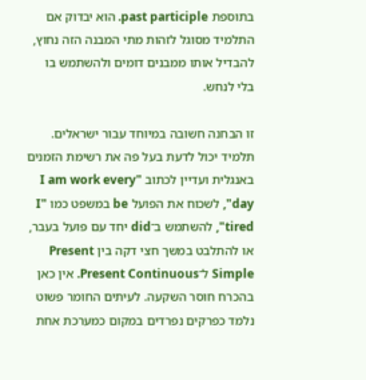בתוספת past participle. הוא יבדוק אם התלמיד מסוגל לזהות מתי המבנה הזה נחוץ, להבדיל אותו ממבנים דומים ולהשתמש בו בלי לנחש.

זו הבחנה חשובה במיוחד עבור ישראלים. תלמיד יכול לדעת בעל פה את רשימת הזמנים באנגלית ועדיין לכתוב "I am work every day", לשכוח את הפועל be במשפט כמו "I tired", להשתמש ב־did יחד עם פועל בעבר, או להתלבט במשך חצי דקה בין Present Simple ל־Present Continuous. אין כאן בהכרח חוסר השקעה. לעיתים החומר פשוט נלמד כפרקים נפרדים במקום כמערכת אחת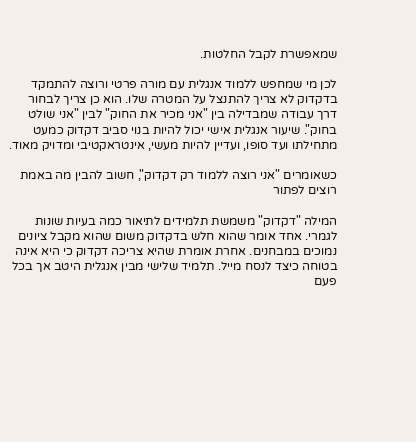שמאפשרת לקבל החלטות.

לכן מי שמחפש ללמוד אנגלית עם מורה פרטי ורוצה להתמקד בדקדוק לא צריך להתנצל על המטרה שלו. הוא כן צריך לבחור דרך עבודה שמבדילה בין "אני מכיר את החוק" לבין "אני שולט בחוק". שיעור אנגלית אישי יכול להיות בנוי סביב דקדוק כמעט מתחילתו ועד סופו, ועדיין להיות מעשי, אינטראקטיבי ומדויק מאוד.

כשאומרים "אני רוצה ללמוד רק דקדוק", חשוב להבין מה באמת רוצים לפתור

המילה "דקדוק" משמשת תלמידים לתיאור כמה בעיות שונות לגמרי. אחד אומר שהוא חלש בדקדוק משום שהוא מקבל ציונים נמוכים במבחנים. אחרת אומרת שהיא צריכה דקדוק כי היא אינה בטוחה כיצד לנסח מייל. תלמיד שלישי מבין אנגלית היטב אך בכל פעם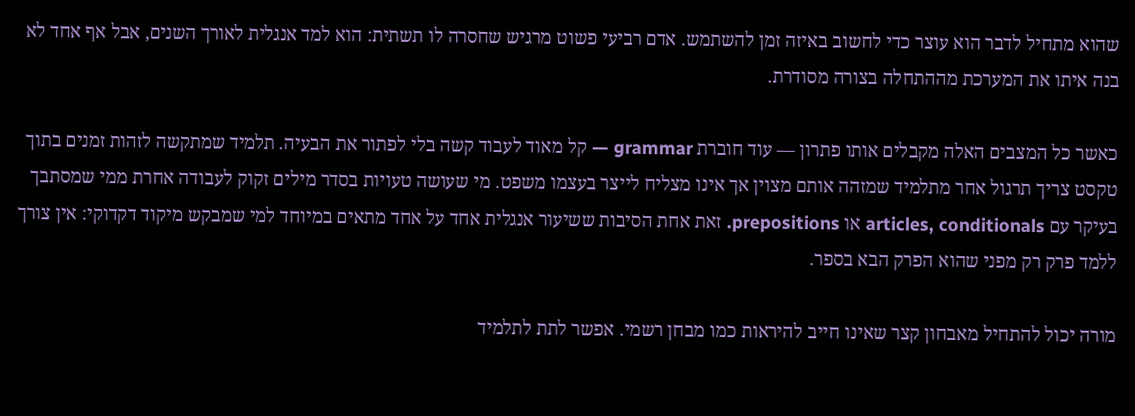שהוא מתחיל לדבר הוא עוצר כדי לחשוב באיזה זמן להשתמש. אדם רביעי פשוט מרגיש שחסרה לו תשתית: הוא למד אנגלית לאורך השנים, אבל אף אחד לא בנה איתו את המערכת מההתחלה בצורה מסודרת.

כאשר כל המצבים האלה מקבלים אותו פתרון — עוד חוברת grammar — קל מאוד לעבוד קשה בלי לפתור את הבעיה. תלמיד שמתקשה לזהות זמנים בתוך טקסט צריך תרגול אחר מתלמיד שמזהה אותם מצוין אך אינו מצליח לייצר בעצמו משפט. מי שעושה טעויות בסדר מילים זקוק לעבודה אחרת ממי שמסתבך בעיקר עם articles, conditionals או prepositions. זאת אחת הסיבות ששיעור אנגלית אחד על אחד מתאים במיוחד למי שמבקש מיקוד דקדוקי: אין צורך ללמד פרק רק מפני שהוא הפרק הבא בספר.

מורה יכול להתחיל מאבחון קצר שאינו חייב להיראות כמו מבחן רשמי. אפשר לתת לתלמיד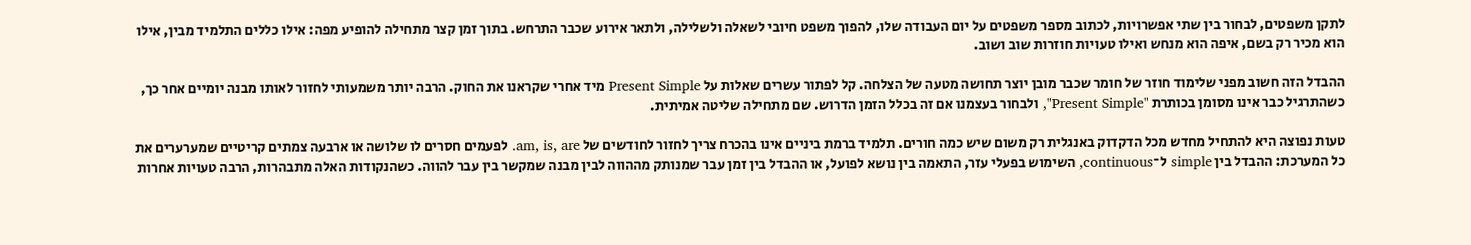לתקן משפטים, לבחור בין שתי אפשרויות, לכתוב מספר משפטים על יום העבודה שלו, להפוך משפט חיובי לשאלה ולשלילה, ולתאר אירוע שכבר התרחש. בתוך זמן קצר מתחילה להופיע מפה: אילו כללים התלמיד מבין, אילו הוא מכיר רק בשם, איפה הוא מנחש ואילו טעויות חוזרות שוב ושוב.

ההבדל הזה חשוב מפני שלימוד חוזר של חומר שכבר מובן יוצר תחושה מטעה של הצלחה. קל לפתור עשרים שאלות על Present Simple מיד אחרי שקראנו את החוק. הרבה יותר משמעותי לחזור לאותו מבנה יומיים אחר כך, כשהתרגיל כבר אינו מסומן בכותרת "Present Simple", ולבחור בעצמנו אם זה בכלל הזמן הדרוש. שם מתחילה שליטה אמיתית.

טעות נפוצה היא להתחיל מחדש מכל הדקדוק באנגלית רק משום שיש כמה חורים. תלמיד ברמת ביניים אינו בהכרח צריך לחזור לחודשים של am, is, are. לפעמים חסרים לו שלושה או ארבעה צמתים קריטיים שמערערים את כל המערכת: ההבדל בין simple ל־continuous, השימוש בפעלי עזר, התאמה בין נושא לפועל, או ההבדל בין זמן עבר שמנותק מההווה לבין מבנה שמקשר בין עבר להווה. כשהנקודות האלה מתבהרות, הרבה טעויות אחרות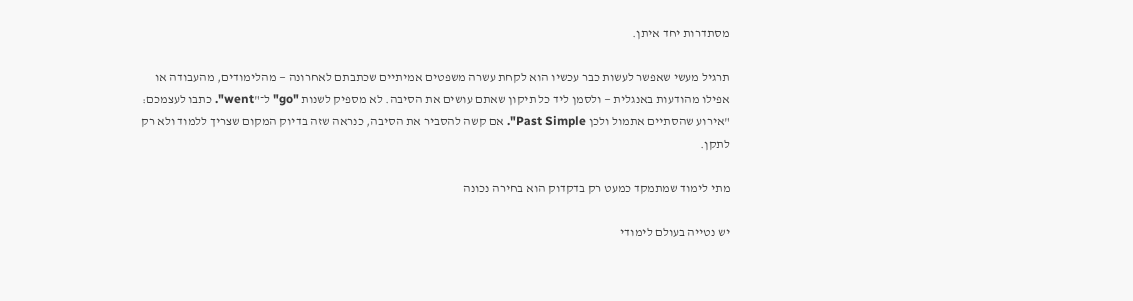מסתדרות יחד איתן.

תרגיל מעשי שאפשר לעשות כבר עכשיו הוא לקחת עשרה משפטים אמיתיים שכתבתם לאחרונה — מהלימודים, מהעבודה או אפילו מהודעות באנגלית — ולסמן ליד כל תיקון שאתם עושים את הסיבה. לא מספיק לשנות "go" ל־"went". כתבו לעצמכם: "אירוע שהסתיים אתמול ולכן Past Simple". אם קשה להסביר את הסיבה, כנראה שזה בדיוק המקום שצריך ללמוד ולא רק לתקן.

מתי לימוד שמתמקד כמעט רק בדקדוק הוא בחירה נכונה

יש נטייה בעולם לימודי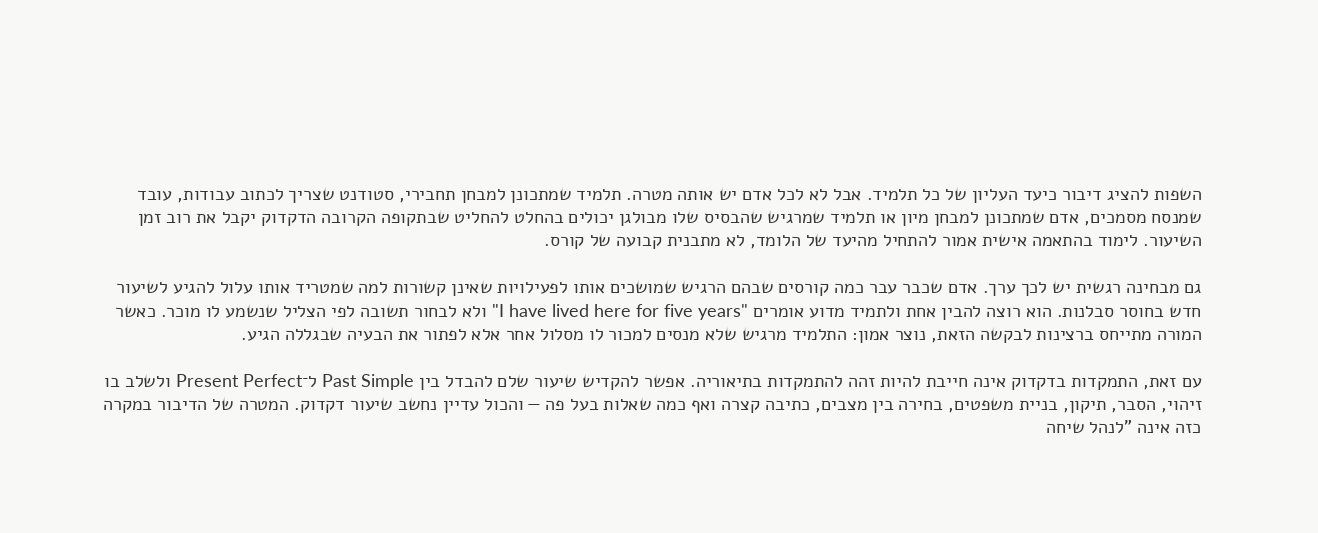השפות להציג דיבור כיעד העליון של כל תלמיד. אבל לא לכל אדם יש אותה מטרה. תלמיד שמתכונן למבחן תחבירי, סטודנט שצריך לכתוב עבודות, עובד שמנסח מסמכים, אדם שמתכונן למבחן מיון או תלמיד שמרגיש שהבסיס שלו מבולגן יכולים בהחלט להחליט שבתקופה הקרובה הדקדוק יקבל את רוב זמן השיעור. לימוד בהתאמה אישית אמור להתחיל מהיעד של הלומד, לא מתבנית קבועה של קורס.

גם מבחינה רגשית יש לכך ערך. אדם שכבר עבר כמה קורסים שבהם הרגיש שמושכים אותו לפעילויות שאינן קשורות למה שמטריד אותו עלול להגיע לשיעור חדש בחוסר סבלנות. הוא רוצה להבין אחת ולתמיד מדוע אומרים "I have lived here for five years" ולא לבחור תשובה לפי הצליל שנשמע לו מוכר. כאשר המורה מתייחס ברצינות לבקשה הזאת, נוצר אמון: התלמיד מרגיש שלא מנסים למכור לו מסלול אחר אלא לפתור את הבעיה שבגללה הגיע.

עם זאת, התמקדות בדקדוק אינה חייבת להיות זהה להתמקדות בתיאוריה. אפשר להקדיש שיעור שלם להבדל בין Past Simple ל־Present Perfect ולשלב בו זיהוי, הסבר, תיקון, בניית משפטים, בחירה בין מצבים, כתיבה קצרה ואף כמה שאלות בעל פה — והכול עדיין נחשב שיעור דקדוק. המטרה של הדיבור במקרה כזה אינה "לנהל שיחה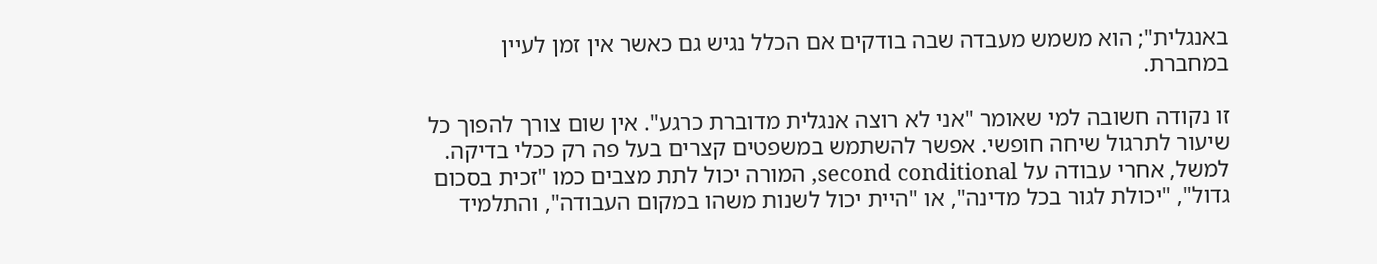באנגלית"; הוא משמש מעבדה שבה בודקים אם הכלל נגיש גם כאשר אין זמן לעיין במחברת.

זו נקודה חשובה למי שאומר "אני לא רוצה אנגלית מדוברת כרגע". אין שום צורך להפוך כל שיעור לתרגול שיחה חופשי. אפשר להשתמש במשפטים קצרים בעל פה רק ככלי בדיקה. למשל, אחרי עבודה על second conditional, המורה יכול לתת מצבים כמו "זכית בסכום גדול", "יכולת לגור בכל מדינה", או "היית יכול לשנות משהו במקום העבודה", והתלמיד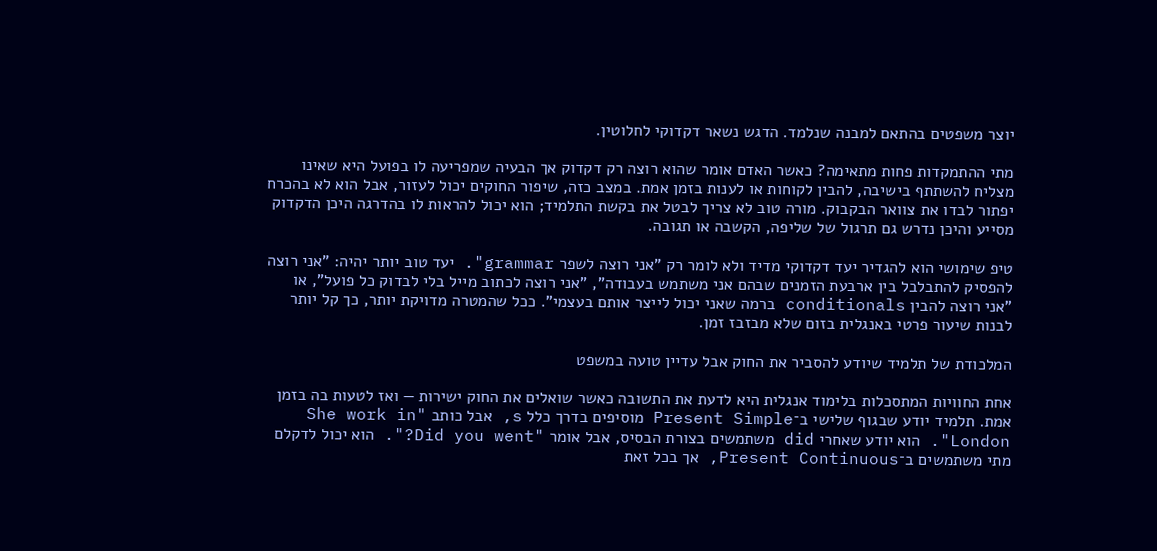יוצר משפטים בהתאם למבנה שנלמד. הדגש נשאר דקדוקי לחלוטין.

מתי ההתמקדות פחות מתאימה? כאשר האדם אומר שהוא רוצה רק דקדוק אך הבעיה שמפריעה לו בפועל היא שאינו מצליח להשתתף בישיבה, להבין לקוחות או לענות בזמן אמת. במצב כזה, שיפור החוקים יכול לעזור, אבל הוא לא בהכרח יפתור לבדו את צוואר הבקבוק. מורה טוב לא צריך לבטל את בקשת התלמיד; הוא יכול להראות לו בהדרגה היכן הדקדוק מסייע והיכן נדרש גם תרגול של שליפה, הקשבה או תגובה.

טיפ שימושי הוא להגדיר יעד דקדוקי מדיד ולא לומר רק "אני רוצה לשפר grammar". יעד טוב יותר יהיה: "אני רוצה להפסיק להתבלבל בין ארבעת הזמנים שבהם אני משתמש בעבודה", "אני רוצה לכתוב מייל בלי לבדוק כל פועל", או "אני רוצה להבין conditionals ברמה שאני יכול לייצר אותם בעצמי". ככל שהמטרה מדויקת יותר, כך קל יותר לבנות שיעור פרטי באנגלית בזום שלא מבזבז זמן.

המלכודת של תלמיד שיודע להסביר את החוק אבל עדיין טועה במשפט

אחת החוויות המתסכלות בלימוד אנגלית היא לדעת את התשובה כאשר שואלים את החוק ישירות — ואז לטעות בה בזמן אמת. תלמיד יודע שבגוף שלישי ב־Present Simple מוסיפים בדרך כלל s, אבל כותב "She work in London". הוא יודע שאחרי did משתמשים בצורת הבסיס, אבל אומר "Did you went?". הוא יכול לדקלם מתי משתמשים ב־Present Continuous, אך בכל זאת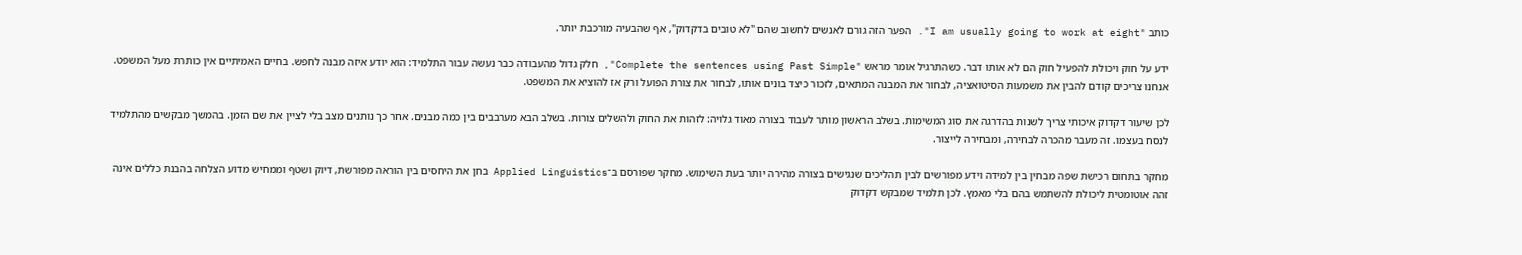כותב "I am usually going to work at eight". הפער הזה גורם לאנשים לחשוב שהם "לא טובים בדקדוק", אף שהבעיה מורכבת יותר.

ידע על חוק ויכולת להפעיל חוק הם לא אותו דבר. כשהתרגיל אומר מראש "Complete the sentences using Past Simple", חלק גדול מהעבודה כבר נעשה עבור התלמיד: הוא יודע איזה מבנה לחפש. בחיים האמיתיים אין כותרת מעל המשפט. אנחנו צריכים קודם להבין את משמעות הסיטואציה, לבחור את המבנה המתאים, לזכור כיצד בונים אותו, לבחור את צורת הפועל ורק אז להוציא את המשפט.

לכן שיעור דקדוק איכותי צריך לשנות בהדרגה את סוג המשימות. בשלב הראשון מותר לעבוד בצורה מאוד גלויה: לזהות את החוק ולהשלים צורות. בשלב הבא מערבבים בין כמה מבנים. אחר כך נותנים מצב בלי לציין את שם הזמן. בהמשך מבקשים מהתלמיד לנסח בעצמו. זה מעבר מהכרה לבחירה, ומבחירה לייצור.

מחקר בתחום רכישת שפה מבחין בין למידה וידע מפורשים לבין תהליכים שנגישים בצורה מהירה יותר בעת השימוש. מחקר שפורסם ב־Applied Linguistics בחן את היחסים בין הוראה מפורשת, דיוק ושטף וממחיש מדוע הצלחה בהבנת כללים אינה זהה אוטומטית ליכולת להשתמש בהם בלי מאמץ. לכן תלמיד שמבקש דקדוק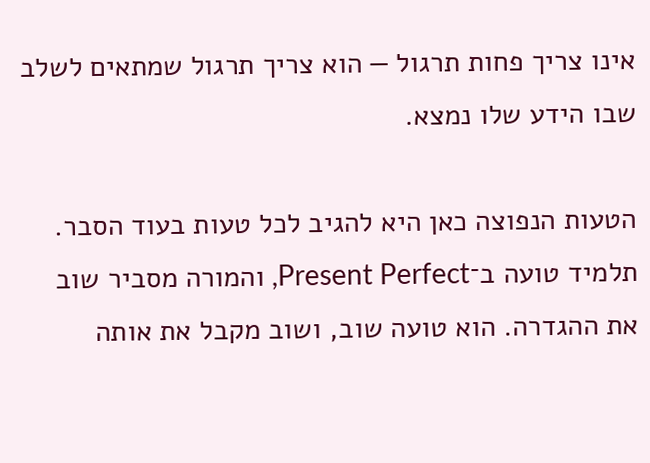אינו צריך פחות תרגול — הוא צריך תרגול שמתאים לשלב שבו הידע שלו נמצא.

הטעות הנפוצה כאן היא להגיב לכל טעות בעוד הסבר. תלמיד טועה ב־Present Perfect, והמורה מסביר שוב את ההגדרה. הוא טועה שוב, ושוב מקבל את אותה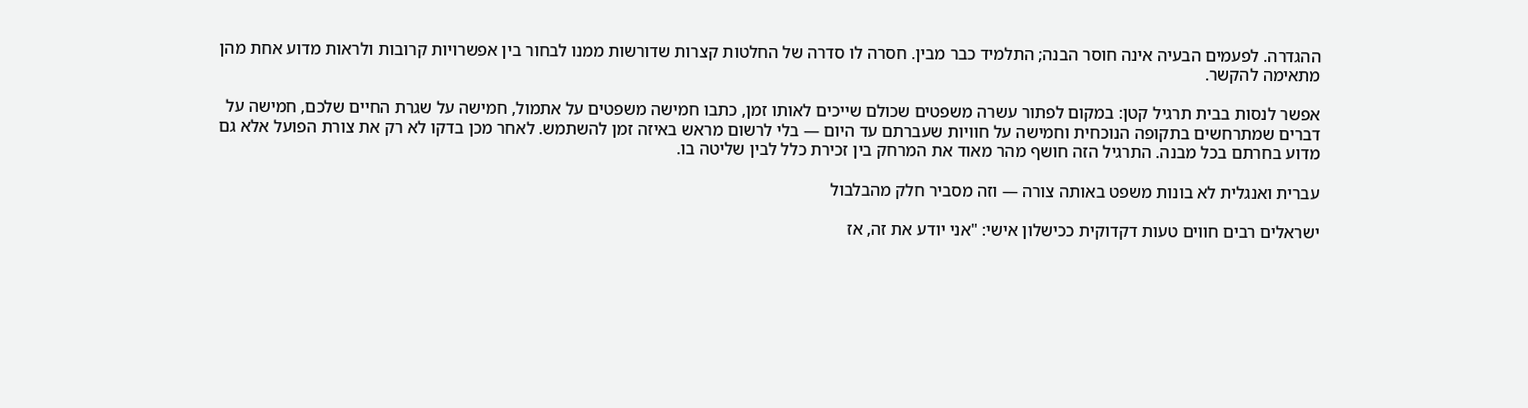ההגדרה. לפעמים הבעיה אינה חוסר הבנה; התלמיד כבר מבין. חסרה לו סדרה של החלטות קצרות שדורשות ממנו לבחור בין אפשרויות קרובות ולראות מדוע אחת מהן מתאימה להקשר.

אפשר לנסות בבית תרגיל קטן: במקום לפתור עשרה משפטים שכולם שייכים לאותו זמן, כתבו חמישה משפטים על אתמול, חמישה על שגרת החיים שלכם, חמישה על דברים שמתרחשים בתקופה הנוכחית וחמישה על חוויות שעברתם עד היום — בלי לרשום מראש באיזה זמן להשתמש. לאחר מכן בדקו לא רק את צורת הפועל אלא גם מדוע בחרתם בכל מבנה. התרגיל הזה חושף מהר מאוד את המרחק בין זכירת כלל לבין שליטה בו.

עברית ואנגלית לא בונות משפט באותה צורה — וזה מסביר חלק מהבלבול

ישראלים רבים חווים טעות דקדוקית ככישלון אישי: "אני יודע את זה, אז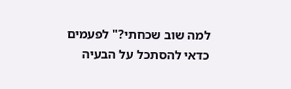למה שוב שכחתי?" לפעמים כדאי להסתכל על הבעיה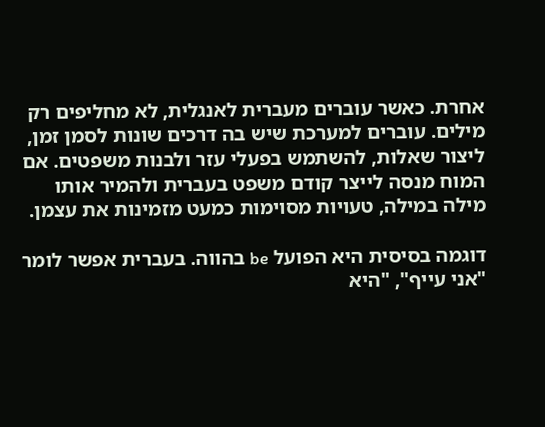אחרת. כאשר עוברים מעברית לאנגלית, לא מחליפים רק מילים. עוברים למערכת שיש בה דרכים שונות לסמן זמן, ליצור שאלות, להשתמש בפעלי עזר ולבנות משפטים. אם המוח מנסה לייצר קודם משפט בעברית ולהמיר אותו מילה במילה, טעויות מסוימות כמעט מזמינות את עצמן.

דוגמה בסיסית היא הפועל be בהווה. בעברית אפשר לומר "אני עייף", "היא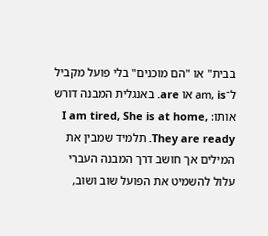בבית" או "הם מוכנים" בלי פועל מקביל ל־am, is או are. באנגלית המבנה דורש אותו: I am tired, She is at home, They are ready. תלמיד שמבין את המילים אך חושב דרך המבנה העברי עלול להשמיט את הפועל שוב ושוב,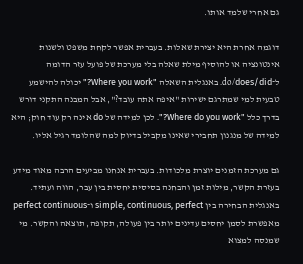גם אחרי שלמד אותו.

דוגמה אחרת היא יצירת שאלות. בעברית אפשר לקחת משפט ולשנות אינטונציה או להוסיף מילת שאלה בלי מערכת של פועל עזר הדומה ל־do/does/did. באנגלית השאלה "Where you work?" יכולה להישמע טבעית למי שמתרגם ישירות "איפה אתה עובד?", אבל המבנה התקני דורש בדרך כלל "Where do you work?". לכן למידה של do אינה רק עוד חוק; היא למידה של מנגנון תחבירי שאינו מקביל בדיוק למה שהלומד רגיל אליו.

גם מערכת הזמנים יוצרת מלכודות. בעברית אנחנו מביעים הרבה מאוד מידע בעזרת הקשר, מילות זמן והבחנה בסיסית יחסית בין עבר, הווה ועתיד. באנגלית הבחירה בין simple, continuous, perfect ו־perfect continuous מאפשרת לסמן יחסים עדינים יותר בין פעולה, תקופה, תוצאה והקשר. מי שמנסה למצוא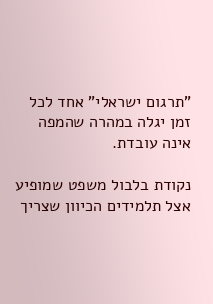"תרגום ישראלי" אחד לכל זמן יגלה במהרה שהמפה אינה עובדת.

נקודת בלבול משפט שמופיע אצל תלמידים הכיוון שצריך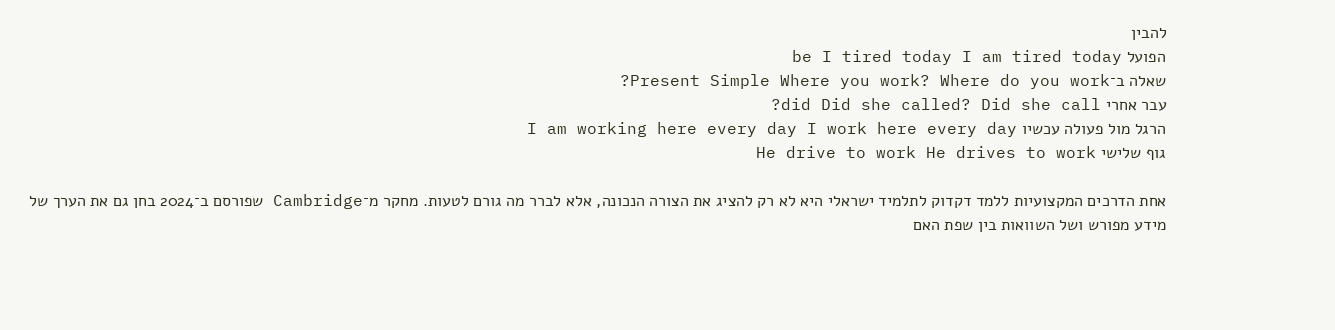להבין
הפועל be I tired today I am tired today
שאלה ב־Present Simple Where you work? Where do you work?
עבר אחרי did Did she called? Did she call?
הרגל מול פעולה עכשיו I am working here every day I work here every day
גוף שלישי He drive to work He drives to work

אחת הדרכים המקצועיות ללמד דקדוק לתלמיד ישראלי היא לא רק להציג את הצורה הנכונה, אלא לברר מה גורם לטעות. מחקר מ־Cambridge שפורסם ב־2024 בחן גם את הערך של מידע מפורש ושל השוואות בין שפת האם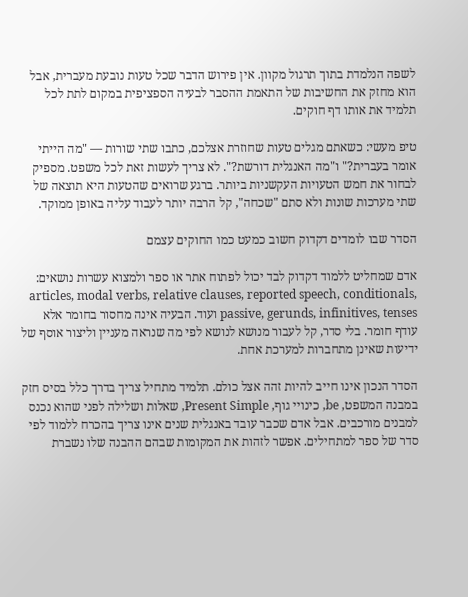לשפה הנלמדת בתוך תרגול מקוון. אין פירוש הדבר שכל טעות נובעת מעברית, אבל הוא מחזק את החשיבות של התאמת ההסבר לבעיה הספציפית במקום לתת לכל תלמיד את אותו דף חוקים.

טיפ מעשי: כשאתם מגלים טעות שחוזרת אצלכם, כתבו שתי שורות — "מה הייתי אומר בעברית?" ו"מה האנגלית דורשת?". לא צריך לעשות זאת לכל משפט. מספיק לבחור את חמש הטעויות העקשניות ביותר. ברגע שרואים שהטעות היא תוצאה של שתי מערכות שונות ולא סתם "שכחה", קל הרבה יותר לעבוד עליה באופן ממוקד.

הסדר שבו לומדים דקדוק חשוב כמעט כמו החוקים עצמם

אדם שמחליט ללמוד דקדוק לבד יכול לפתוח אתר או ספר ולמצוא עשרות נושאים: articles, modal verbs, relative clauses, reported speech, conditionals, passive, gerunds, infinitives, tenses ועוד. הבעיה אינה מחסור בחומר אלא עודף חומר. בלי סדר, קל לעבור מנושא לנושא לפי מה שנראה מעניין וליצור אוסף של ידיעות שאינן מתחברות למערכת אחת.

הסדר הנכון אינו חייב להיות זהה אצל כולם. תלמיד מתחיל צריך בדרך כלל בסיס חזק במבנה המשפט, be, כינויי גוף, Present Simple, שאלות ושלילה לפני שהוא נכנס למבנים מורכבים. אבל אדם שכבר עובד באנגלית שנים אינו צריך בהכרח ללמוד לפי סדר של ספר למתחילים. אפשר לזהות את המקומות שבהם ההבנה שלו נשברת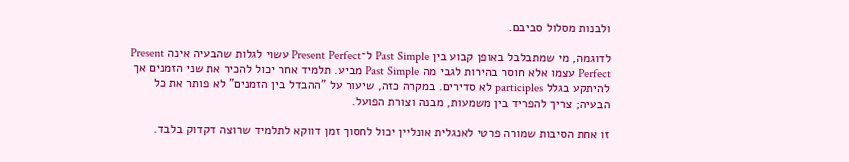ולבנות מסלול סביבם.

לדוגמה, מי שמתבלבל באופן קבוע בין Past Simple ל־Present Perfect עשוי לגלות שהבעיה אינה Present Perfect עצמו אלא חוסר בהירות לגבי מה Past Simple מביע. תלמיד אחר יכול להכיר את שני הזמנים אך להיתקע בגלל participles לא סדירים. במקרה כזה, שיעור על "ההבדל בין הזמנים" לא פותר את כל הבעיה; צריך להפריד בין משמעות, מבנה וצורת הפועל.

זו אחת הסיבות שמורה פרטי לאנגלית אונליין יכול לחסוך זמן דווקא לתלמיד שרוצה דקדוק בלבד.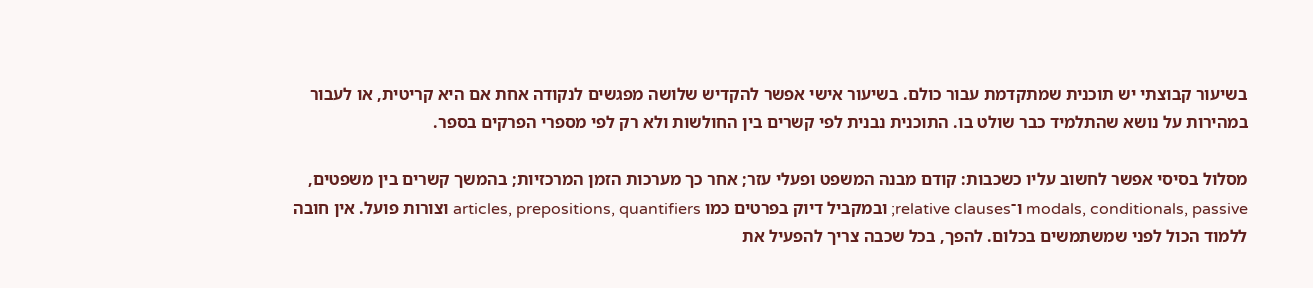בשיעור קבוצתי יש תוכנית שמתקדמת עבור כולם. בשיעור אישי אפשר להקדיש שלושה מפגשים לנקודה אחת אם היא קריטית, או לעבור במהירות על נושא שהתלמיד כבר שולט בו. התוכנית נבנית לפי קשרים בין החולשות ולא רק לפי מספרי הפרקים בספר.

מסלול בסיסי אפשר לחשוב עליו כשכבות: קודם מבנה המשפט ופעלי עזר; אחר כך מערכות הזמן המרכזיות; בהמשך קשרים בין משפטים, modals, conditionals, passive ו־relative clauses; ובמקביל דיוק בפרטים כמו articles, prepositions, quantifiers וצורות פועל. אין חובה ללמוד הכול לפני שמשתמשים בכלום. להפך, בכל שכבה צריך להפעיל את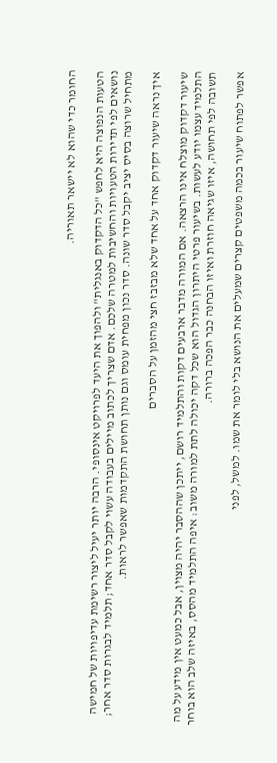החומר כדי שהוא לא יישאר תאוריה.

הטעות הנפוצה היא לחפש "כל הדקדוק באנגלית" ולהפוך את היעד לפרויקט אינסופי. הרבה יותר יעיל ליצור רשימת עדיפויות של חמישה נושאים לפי תדירות הטעויות והחשיבות למטרה שלכם. אדם שצריך לכתוב מיילים בעבודה עשוי לקבל סדר אחד; תלמיד לבגרות סדר אחר; מתחיל שרוצה בסיס יציב יקבל סדר שונה. סדר נכון מפחית עומס וגם נותן תחושת התקדמות שאפשר לראות.

איך נראה שיעור דקדוק אחד על אחד שלא מבזבז חצי מהזמן על הסברים

שיעור דקדוק מוצלח אינו הרצאה. אם המורה מדבר ארבעים דקות והתלמיד רושם, ייתכן שההסבר יהיה מצוין, אבל כמעט אין מידע על מה התלמיד עצמו יודע לעשות. בשיעור פרטי היתרון הגדול הוא שכל דקה יכולה לתת למורה משוב: איפה התלמיד מהסס, באיזה שלב הוא בוחר תשובה לפי תחושה, איזו שגיאה חוזרת ואיזו הבחנה כבר הפכה ברורה.

אפשר לפתוח שיעור בכמה משפטים קצרים שמעלים את הנושא בלי לומר את שמו. למשל, לפני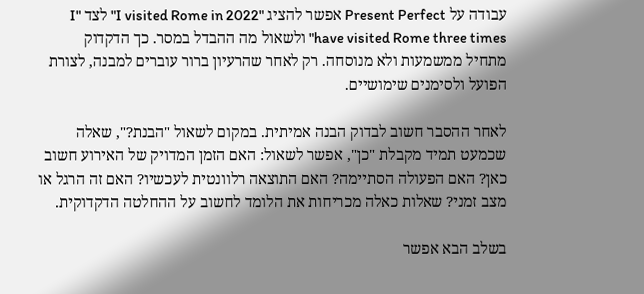עבודה על Present Perfect אפשר להציג "I visited Rome in 2022" לצד "I have visited Rome three times" ולשאול מה ההבדל במסר. כך הדקדוק מתחיל ממשמעות ולא מנוסחה. רק לאחר שהרעיון ברור עוברים למבנה, לצורת הפועל ולסימנים שימושיים.

לאחר ההסבר חשוב לבדוק הבנה אמיתית. במקום לשאול "הבנת?", שאלה שכמעט תמיד מקבלת "כן", אפשר לשאול: האם הזמן המדויק של האירוע חשוב כאן? האם הפעולה הסתיימה? האם התוצאה רלוונטית לעכשיו? האם זה הרגל או מצב זמני? שאלות כאלה מכריחות את הלומד לחשוב על ההחלטה הדקדוקית.

בשלב הבא אפשר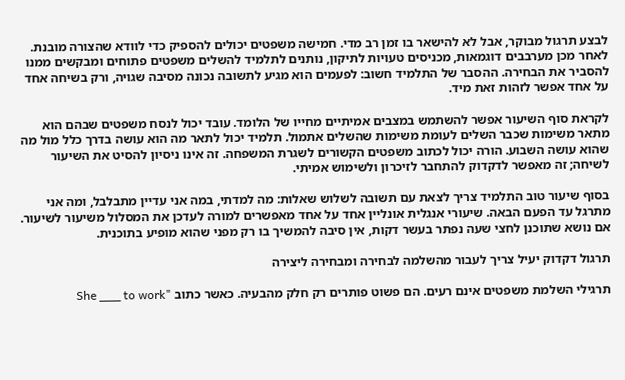לבצע תרגול מבוקר, אבל לא להישאר בו זמן רב מדי. חמישה משפטים יכולים להספיק כדי לוודא שהצורה מובנת. לאחר מכן מערבבים דוגמאות, מכניסים טעויות לתיקון, נותנים לתלמיד להשלים משפטים פתוחים ומבקשים ממנו להסביר את הבחירה. ההסבר של התלמיד חשוב: לפעמים הוא מגיע לתשובה נכונה מסיבה שגויה, ורק בשיחה אחד על אחד אפשר לזהות זאת מיד.

לקראת סוף השיעור אפשר להשתמש במצבים אמיתיים מחייו של הלומד. עובד יכול לנסח משפטים שבהם הוא מתאר משימות שכבר השלים לעומת משימות שהשלים אתמול. תלמיד יכול לתאר מה הוא עושה בדרך כלל מול מה שהוא עושה השבוע. הורה יכול לכתוב משפטים הקשורים לשגרת המשפחה. זה אינו ניסיון להסיט את השיעור לשיחה; זה מאפשר לדקדוק להתחבר לזיכרון ולשימוש אמיתי.

בסוף שיעור טוב התלמיד צריך לצאת עם תשובה לשלוש שאלות: מה למדתי, במה אני עדיין מתבלבל, ומה אני מתרגל עד הפעם הבאה. שיעורי אנגלית אונליין אחד על אחד מאפשרים למורה לעדכן את המסלול משיעור לשיעור. אם נושא שתוכנן לחצי שעה נפתר בעשר דקות, אין סיבה להמשיך בו רק מפני שהוא מופיע בתוכנית.

תרגול דקדוק יעיל צריך לעבור מהשלמה לבחירה ומבחירה ליצירה

תרגילי השלמת משפטים אינם רעים. הם פשוט פותרים רק חלק מהבעיה. כאשר כתוב "She ___ to work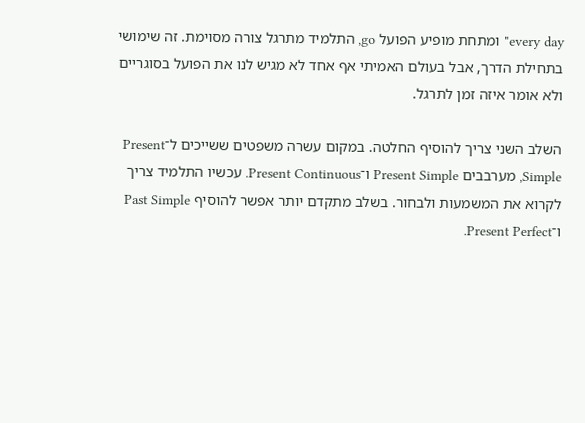every day" ומתחת מופיע הפועל go, התלמיד מתרגל צורה מסוימת. זה שימושי בתחילת הדרך, אבל בעולם האמיתי אף אחד לא מגיש לנו את הפועל בסוגריים ולא אומר איזה זמן לתרגל.

השלב השני צריך להוסיף החלטה. במקום עשרה משפטים ששייכים ל־Present Simple, מערבבים Present Simple ו־Present Continuous. עכשיו התלמיד צריך לקרוא את המשמעות ולבחור. בשלב מתקדם יותר אפשר להוסיף Past Simple ו־Present Perfect.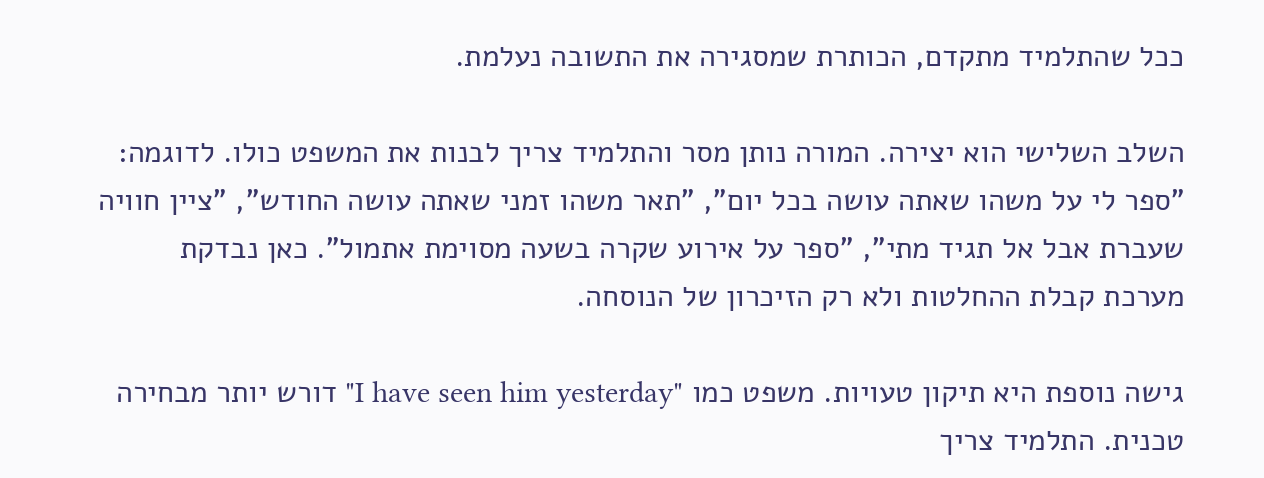ככל שהתלמיד מתקדם, הכותרת שמסגירה את התשובה נעלמת.

השלב השלישי הוא יצירה. המורה נותן מסר והתלמיד צריך לבנות את המשפט כולו. לדוגמה: "ספר לי על משהו שאתה עושה בכל יום", "תאר משהו זמני שאתה עושה החודש", "ציין חוויה שעברת אבל אל תגיד מתי", "ספר על אירוע שקרה בשעה מסוימת אתמול". כאן נבדקת מערכת קבלת ההחלטות ולא רק הזיכרון של הנוסחה.

גישה נוספת היא תיקון טעויות. משפט כמו "I have seen him yesterday" דורש יותר מבחירה טכנית. התלמיד צריך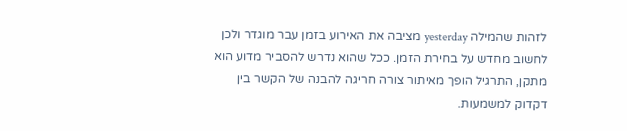לזהות שהמילה yesterday מציבה את האירוע בזמן עבר מוגדר ולכן לחשוב מחדש על בחירת הזמן. ככל שהוא נדרש להסביר מדוע הוא מתקן, התרגיל הופך מאיתור צורה חריגה להבנה של הקשר בין דקדוק למשמעות.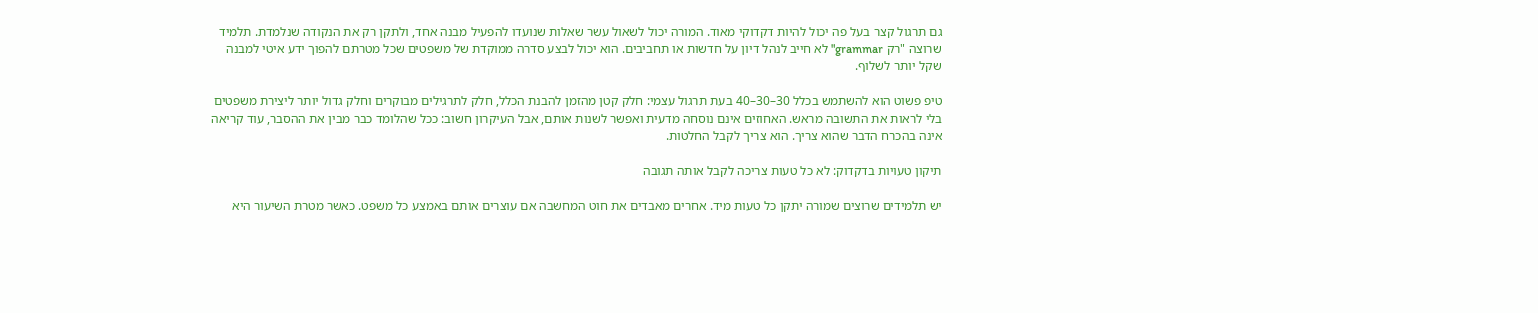גם תרגול קצר בעל פה יכול להיות דקדוקי מאוד. המורה יכול לשאול עשר שאלות שנועדו להפעיל מבנה אחד, ולתקן רק את הנקודה שנלמדת. תלמיד שרוצה "רק grammar" לא חייב לנהל דיון על חדשות או תחביבים. הוא יכול לבצע סדרה ממוקדת של משפטים שכל מטרתם להפוך ידע איטי למבנה שקל יותר לשלוף.

טיפ פשוט הוא להשתמש בכלל 30–30–40 בעת תרגול עצמי: חלק קטן מהזמן להבנת הכלל, חלק לתרגילים מבוקרים וחלק גדול יותר ליצירת משפטים בלי לראות את התשובה מראש. האחוזים אינם נוסחה מדעית ואפשר לשנות אותם, אבל העיקרון חשוב: ככל שהלומד כבר מבין את ההסבר, עוד קריאה אינה בהכרח הדבר שהוא צריך. הוא צריך לקבל החלטות.

תיקון טעויות בדקדוק: לא כל טעות צריכה לקבל אותה תגובה

יש תלמידים שרוצים שמורה יתקן כל טעות מיד. אחרים מאבדים את חוט המחשבה אם עוצרים אותם באמצע כל משפט. כאשר מטרת השיעור היא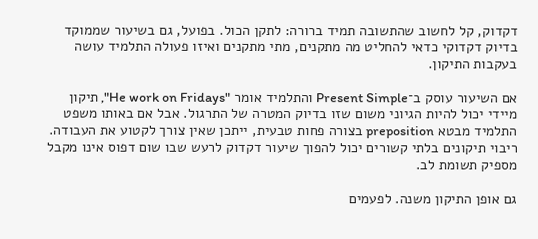דקדוק, קל לחשוב שהתשובה תמיד ברורה: לתקן הכול. בפועל, גם בשיעור שממוקד בדיוק דקדוקי כדאי להחליט מה מתקנים, מתי מתקנים ואיזו פעולה התלמיד עושה בעקבות התיקון.

אם השיעור עוסק ב־Present Simple והתלמיד אומר "He work on Fridays", תיקון מיידי יכול להיות הגיוני משום שזו בדיוק המטרה של התרגול. אבל אם באותו משפט התלמיד מבטא preposition בצורה פחות טבעית, ייתכן שאין צורך לקטוע את העבודה. ריבוי תיקונים בלתי קשורים יכול להפוך שיעור דקדוק לרעש שבו שום דפוס אינו מקבל מספיק תשומת לב.

גם אופן התיקון משנה. לפעמים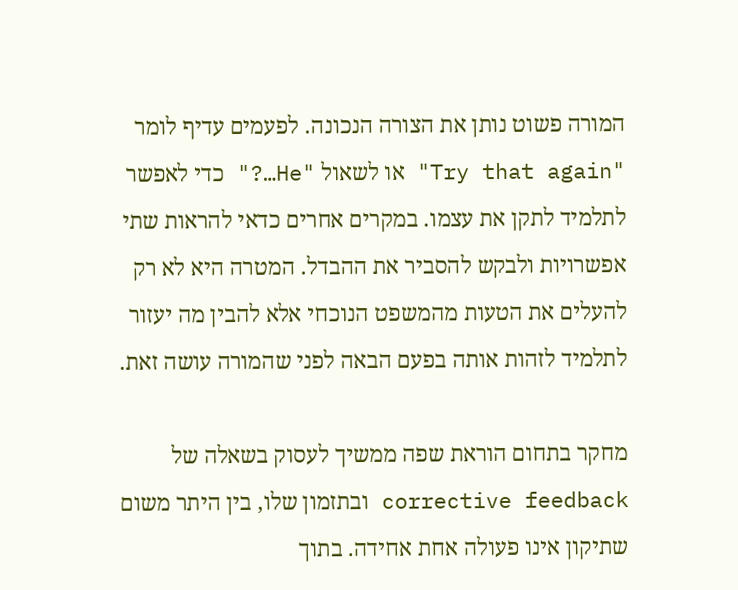המורה פשוט נותן את הצורה הנכונה. לפעמים עדיף לומר "Try that again" או לשאול "He…?" כדי לאפשר לתלמיד לתקן את עצמו. במקרים אחרים כדאי להראות שתי אפשרויות ולבקש להסביר את ההבדל. המטרה היא לא רק להעלים את הטעות מהמשפט הנוכחי אלא להבין מה יעזור לתלמיד לזהות אותה בפעם הבאה לפני שהמורה עושה זאת.

מחקר בתחום הוראת שפה ממשיך לעסוק בשאלה של corrective feedback ובתזמון שלו, בין היתר משום שתיקון אינו פעולה אחת אחידה. בתוך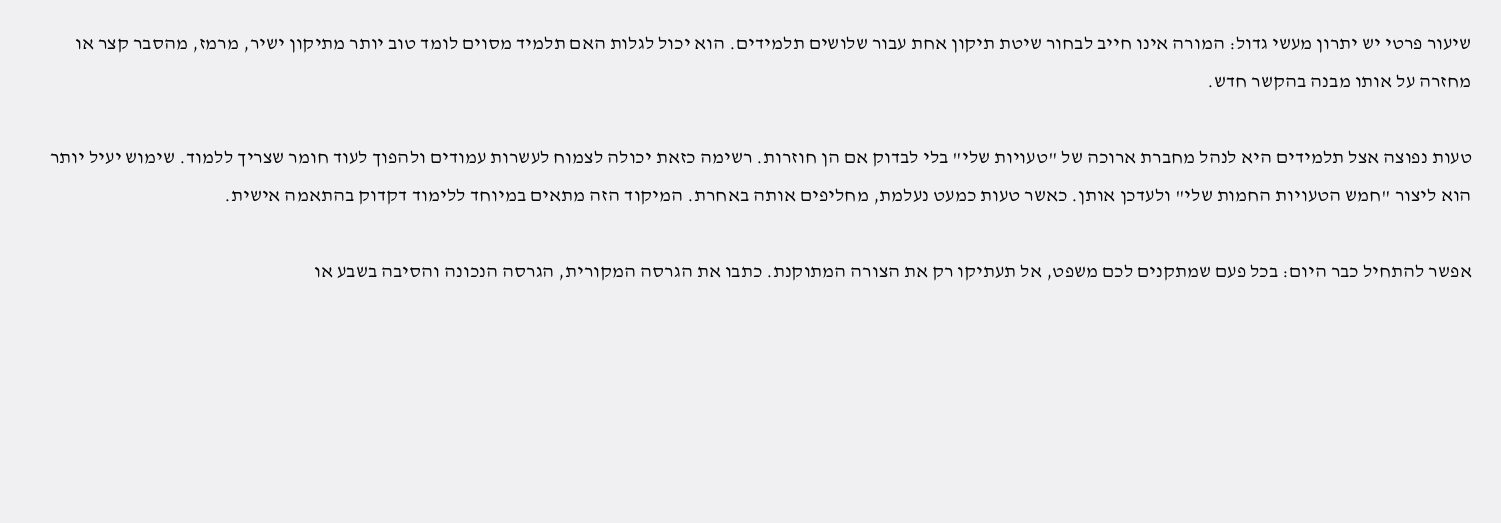שיעור פרטי יש יתרון מעשי גדול: המורה אינו חייב לבחור שיטת תיקון אחת עבור שלושים תלמידים. הוא יכול לגלות האם תלמיד מסוים לומד טוב יותר מתיקון ישיר, מרמז, מהסבר קצר או מחזרה על אותו מבנה בהקשר חדש.

טעות נפוצה אצל תלמידים היא לנהל מחברת ארוכה של "טעויות שלי" בלי לבדוק אם הן חוזרות. רשימה כזאת יכולה לצמוח לעשרות עמודים ולהפוך לעוד חומר שצריך ללמוד. שימוש יעיל יותר הוא ליצור "חמש הטעויות החמות שלי" ולעדכן אותן. כאשר טעות כמעט נעלמת, מחליפים אותה באחרת. המיקוד הזה מתאים במיוחד ללימוד דקדוק בהתאמה אישית.

אפשר להתחיל כבר היום: בכל פעם שמתקנים לכם משפט, אל תעתיקו רק את הצורה המתוקנת. כתבו את הגרסה המקורית, הגרסה הנכונה והסיבה בשבע או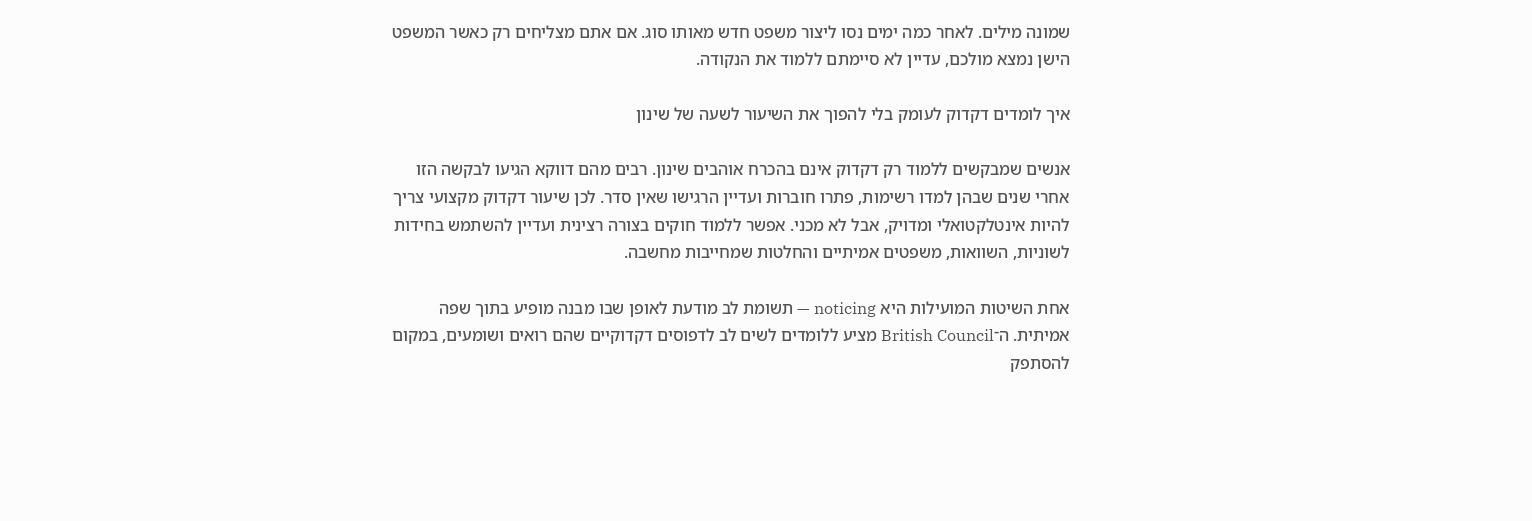שמונה מילים. לאחר כמה ימים נסו ליצור משפט חדש מאותו סוג. אם אתם מצליחים רק כאשר המשפט הישן נמצא מולכם, עדיין לא סיימתם ללמוד את הנקודה.

איך לומדים דקדוק לעומק בלי להפוך את השיעור לשעה של שינון

אנשים שמבקשים ללמוד רק דקדוק אינם בהכרח אוהבים שינון. רבים מהם דווקא הגיעו לבקשה הזו אחרי שנים שבהן למדו רשימות, פתרו חוברות ועדיין הרגישו שאין סדר. לכן שיעור דקדוק מקצועי צריך להיות אינטלקטואלי ומדויק, אבל לא מכני. אפשר ללמוד חוקים בצורה רצינית ועדיין להשתמש בחידות לשוניות, השוואות, משפטים אמיתיים והחלטות שמחייבות מחשבה.

אחת השיטות המועילות היא noticing — תשומת לב מודעת לאופן שבו מבנה מופיע בתוך שפה אמיתית. ה־British Council מציע ללומדים לשים לב לדפוסים דקדוקיים שהם רואים ושומעים, במקום להסתפק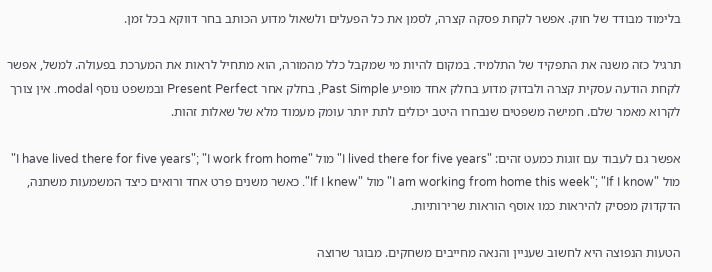בלימוד מבודד של חוק. אפשר לקחת פסקה קצרה, לסמן את כל הפעלים ולשאול מדוע הכותב בחר דווקא בכל זמן.

תרגיל כזה משנה את התפקיד של התלמיד. במקום להיות מי שמקבל כלל מהמורה, הוא מתחיל לראות את המערכת בפעולה. למשל, אפשר לקחת הודעה עסקית קצרה ולבדוק מדוע בחלק אחד מופיע Past Simple, בחלק אחר Present Perfect ובמשפט נוסף modal. אין צורך לקרוא מאמר שלם. חמישה משפטים שנבחרו היטב יכולים לתת יותר עומק מעמוד מלא של שאלות זהות.

אפשר גם לעבוד עם זוגות כמעט זהים: "I lived there for five years" מול "I have lived there for five years"; "I work from home" מול "I am working from home this week"; "If I know" מול "If I knew". כאשר משנים פרט אחד ורואים כיצד המשמעות משתנה, הדקדוק מפסיק להיראות כמו אוסף הוראות שרירותיות.

הטעות הנפוצה היא לחשוב שעניין והנאה מחייבים משחקים. מבוגר שרוצה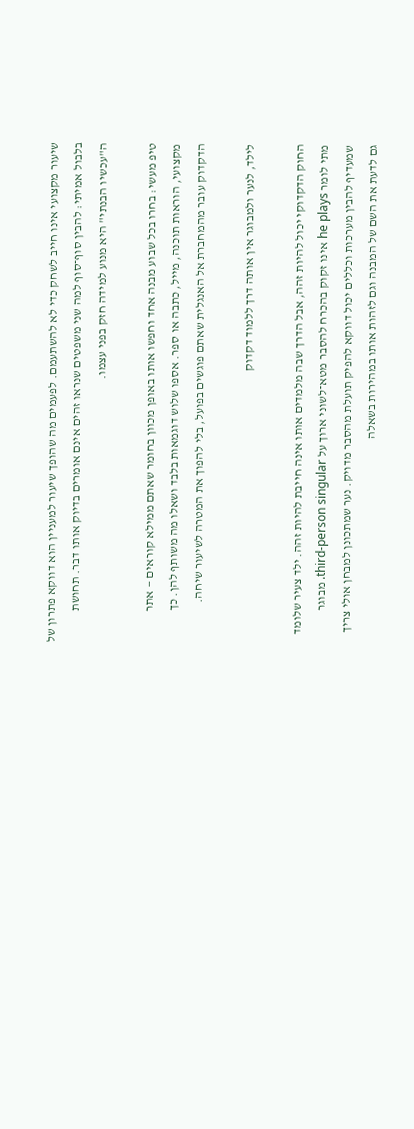שיעור מקצועי אינו חייב לשחק כדי לא להשתעמם. לפעמים מה שהופך שיעור למעניין הוא דווקא פתרון של בלבול אמיתי: להבין סוף־סוף למה שני משפטים שנראו זהים אינם אומרים בדיוק אותו דבר. תחושת ה"עכשיו הבנתי" היא מנוע למידה חזק בפני עצמו.

טיפ מעשי: בחרו בכל שבוע מבנה אחד וחפשו אותו באופן מכוון בחומר שאתם ממילא קוראים — אתר מקצועי, הוראות תוכנה, מייל, כתבה או ספר. אספו שלוש דוגמאות בלבד ושאלו מה משותף להן. כך הדקדוק עובר מהמחברת אל האנגלית שאתם פוגשים בפועל, בלי להפוך את המטרה לשיעור שיחה.

לילד, לנער ולמבוגר אין אותה דרך ללמוד דקדוק

החוק הדקדוקי יכול להיות זהה, אבל הדרך שבה מלמדים אותו אינה חייבת להיות זהה. ילד צעיר שלומד מתי לומר he plays אינו זקוק בהכרח להסבר מטא־לשוני ארוך על third-person singular. מבוגר שמעדיף להבין מערכות וכללים יכול דווקא להפיק תועלת מהסבר מדויק. נער שמתכונן למבחן אולי צריך גם לדעת את השם של המבנה וגם לזהות אותו במהירות בשאלה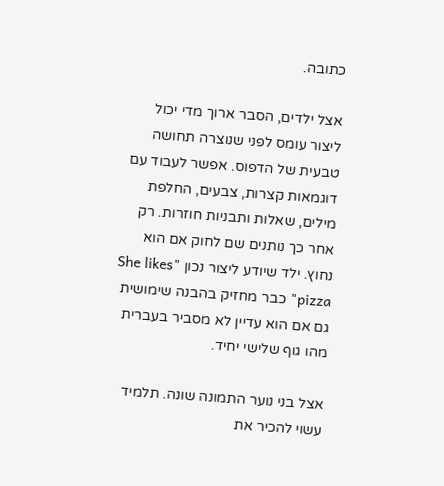כתובה.

אצל ילדים, הסבר ארוך מדי יכול ליצור עומס לפני שנוצרה תחושה טבעית של הדפוס. אפשר לעבוד עם דוגמאות קצרות, צבעים, החלפת מילים, שאלות ותבניות חוזרות. רק אחר כך נותנים שם לחוק אם הוא נחוץ. ילד שיודע ליצור נכון "She likes pizza" כבר מחזיק בהבנה שימושית גם אם הוא עדיין לא מסביר בעברית מהו גוף שלישי יחיד.

אצל בני נוער התמונה שונה. תלמיד עשוי להכיר את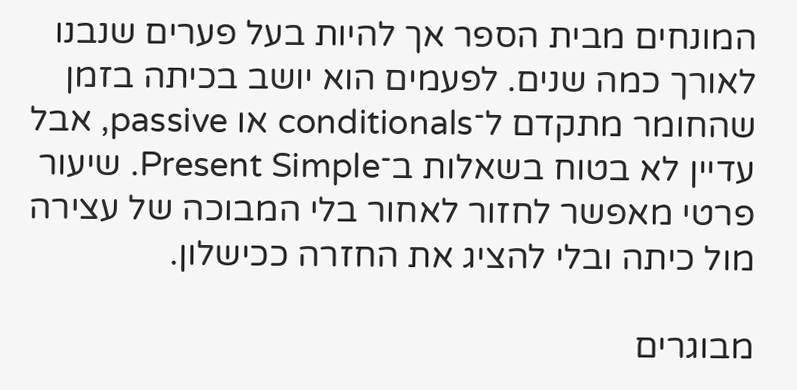המונחים מבית הספר אך להיות בעל פערים שנבנו לאורך כמה שנים. לפעמים הוא יושב בכיתה בזמן שהחומר מתקדם ל־conditionals או passive, אבל עדיין לא בטוח בשאלות ב־Present Simple. שיעור פרטי מאפשר לחזור לאחור בלי המבוכה של עצירה מול כיתה ובלי להציג את החזרה ככישלון.

מבוגרים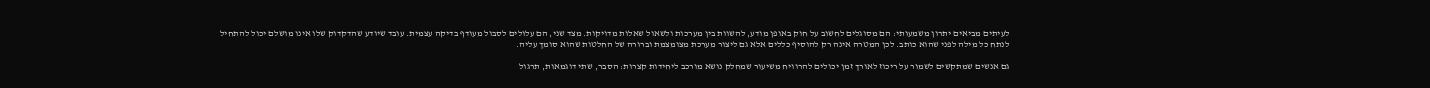לעיתים מביאים יתרון משמעותי: הם מסוגלים לחשוב על חוק באופן מודע, להשוות בין מערכות ולשאול שאלות מדויקות. מצד שני, הם עלולים לסבול מעודף בדיקה עצמית. עובד שיודע שהדקדוק שלו אינו מושלם יכול להתחיל לנתח כל מילה לפני שהוא כותב. לכן המטרה אינה רק להוסיף כללים אלא גם ליצור מערכת מצומצמת וברורה של החלטות שהוא סומך עליה.

גם אנשים שמתקשים לשמור על ריכוז לאורך זמן יכולים להרוויח משיעור שמחלק נושא מורכב ליחידות קצרות: הסבר, שתי דוגמאות, תרגול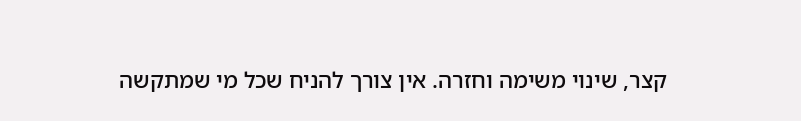קצר, שינוי משימה וחזרה. אין צורך להניח שכל מי שמתקשה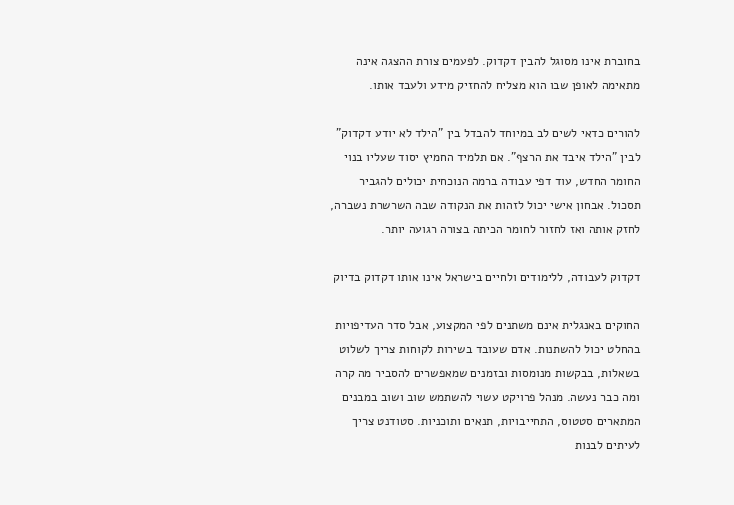בחוברת אינו מסוגל להבין דקדוק. לפעמים צורת ההצגה אינה מתאימה לאופן שבו הוא מצליח להחזיק מידע ולעבד אותו.

להורים כדאי לשים לב במיוחד להבדל בין "הילד לא יודע דקדוק" לבין "הילד איבד את הרצף". אם תלמיד החמיץ יסוד שעליו בנוי החומר החדש, עוד דפי עבודה ברמה הנוכחית יכולים להגביר תסכול. אבחון אישי יכול לזהות את הנקודה שבה השרשרת נשברה, לחזק אותה ואז לחזור לחומר הכיתה בצורה רגועה יותר.

דקדוק לעבודה, ללימודים ולחיים בישראל אינו אותו דקדוק בדיוק

החוקים באנגלית אינם משתנים לפי המקצוע, אבל סדר העדיפויות בהחלט יכול להשתנות. אדם שעובד בשירות לקוחות צריך לשלוט בשאלות, בבקשות מנומסות ובזמנים שמאפשרים להסביר מה קרה ומה כבר נעשה. מנהל פרויקט עשוי להשתמש שוב ושוב במבנים המתארים סטטוס, התחייבויות, תנאים ותוכניות. סטודנט צריך לעיתים לבנות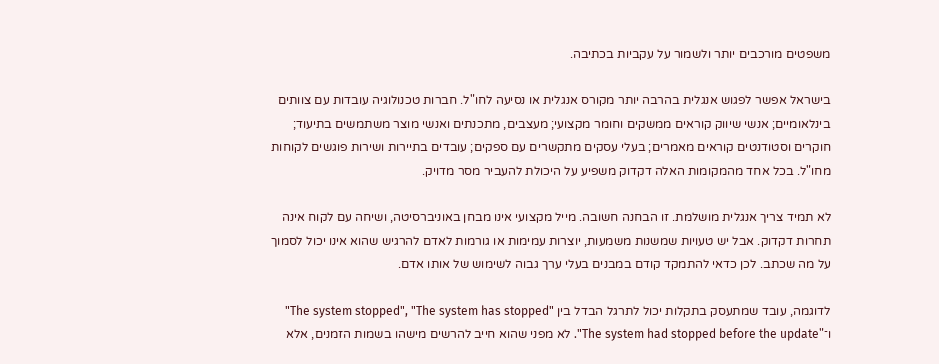משפטים מורכבים יותר ולשמור על עקביות בכתיבה.

בישראל אפשר לפגוש אנגלית בהרבה יותר מקורס אנגלית או נסיעה לחו"ל. חברות טכנולוגיה עובדות עם צוותים בינלאומיים; אנשי שיווק קוראים ממשקים וחומר מקצועי; מעצבים, מתכנתים ואנשי מוצר משתמשים בתיעוד; חוקרים וסטודנטים קוראים מאמרים; בעלי עסקים מתקשרים עם ספקים; עובדים בתיירות ושירות פוגשים לקוחות מחו"ל. בכל אחד מהמקומות האלה דקדוק משפיע על היכולת להעביר מסר מדויק.

לא תמיד צריך אנגלית מושלמת. זו הבחנה חשובה. מייל מקצועי אינו מבחן באוניברסיטה, ושיחה עם לקוח אינה תחרות דקדוק. אבל יש טעויות שמשנות משמעות, יוצרות עמימות או גורמות לאדם להרגיש שהוא אינו יכול לסמוך על מה שכתב. לכן כדאי להתמקד קודם במבנים בעלי ערך גבוה לשימוש של אותו אדם.

לדוגמה, עובד שמתעסק בתקלות יכול לתרגל הבדל בין "The system stopped", "The system has stopped" ו־"The system had stopped before the update". לא מפני שהוא חייב להרשים מישהו בשמות הזמנים, אלא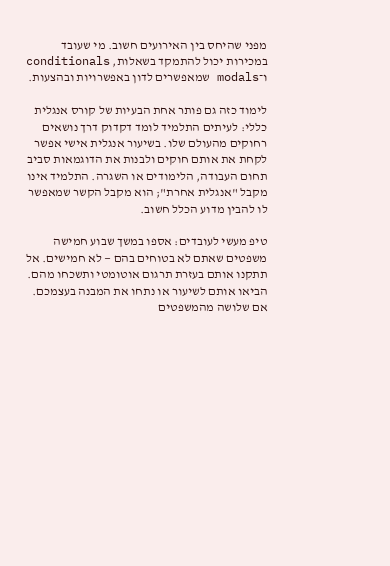מפני שהיחס בין האירועים חשוב. מי שעובד במכירות יכול להתמקד בשאלות, conditionals ו־modals שמאפשרים לדון באפשרויות ובהצעות.

לימוד כזה גם פותר אחת הבעיות של קורס אנגלית כללי: לעיתים התלמיד לומד דקדוק דרך נושאים רחוקים מהעולם שלו. בשיעור אנגלית אישי אפשר לקחת את אותם חוקים ולבנות את הדוגמאות סביב תחום העבודה, הלימודים או השגרה. התלמיד אינו מקבל "אנגלית אחרת"; הוא מקבל הקשר שמאפשר לו להבין מדוע הכלל חשוב.

טיפ מעשי לעובדים: אספו במשך שבוע חמישה משפטים שאתם לא בטוחים בהם — לא חמישים. אל תתקנו אותם בעזרת תרגום אוטומטי ותשכחו מהם. הביאו אותם לשיעור או נתחו את המבנה בעצמכם. אם שלושה מהמשפטים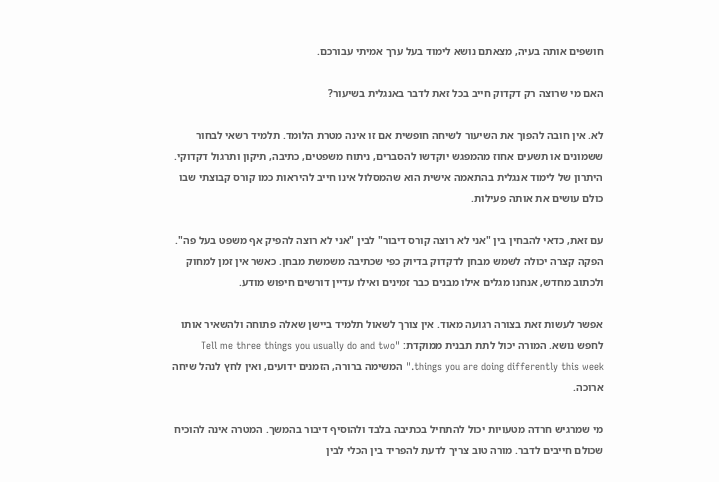חושפים אותה בעיה, מצאתם נושא לימוד בעל ערך אמיתי עבורכם.

האם מי שרוצה רק דקדוק חייב בכל זאת לדבר באנגלית בשיעור?

לא. אין חובה להפוך את השיעור לשיחה חופשית אם זו אינה מטרת הלומד. תלמיד רשאי לבחור ששמונים או תשעים אחוז מהמפגש יוקדשו להסברים, ניתוח משפטים, כתיבה, תיקון ותרגול דקדוקי. היתרון של לימוד אנגלית בהתאמה אישית הוא שהמסלול אינו חייב להיראות כמו קורס קבוצתי שבו כולם עושים את אותה פעילות.

עם זאת, כדאי להבחין בין "אני לא רוצה קורס דיבור" לבין "אני לא רוצה להפיק אף משפט בעל פה". הפקה קצרה יכולה לשמש מבחן לדקדוק בדיוק כפי שכתיבה משמשת מבחן. כאשר אין זמן למחוק ולכתוב מחדש, אנחנו מגלים אילו מבנים כבר זמינים ואילו עדיין דורשים חיפוש מודע.

אפשר לעשות זאת בצורה רגועה מאוד. אין צורך לשאול תלמיד ביישן שאלה פתוחה ולהשאיר אותו לחפש נושא. המורה יכול לתת תבנית ממוקדת: "Tell me three things you usually do and two things you are doing differently this week." המשימה ברורה, הזמנים ידועים, ואין לחץ לנהל שיחה ארוכה.

מי שמרגיש חרדה מטעויות יכול להתחיל בכתיבה בלבד ולהוסיף דיבור בהמשך. המטרה אינה להוכיח שכולם חייבים לדבר. מורה טוב צריך לדעת להפריד בין הכלי לבין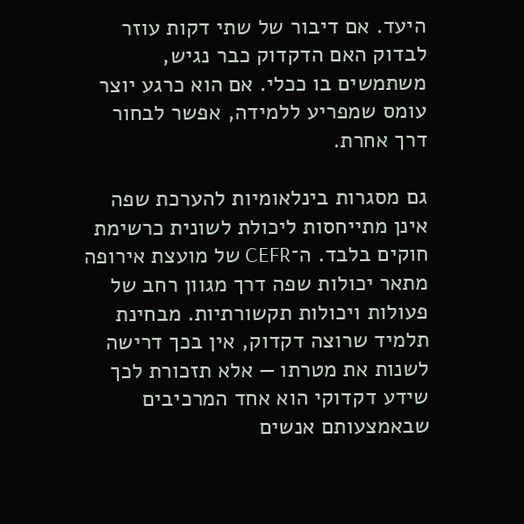היעד. אם דיבור של שתי דקות עוזר לבדוק האם הדקדוק כבר נגיש, משתמשים בו ככלי. אם הוא כרגע יוצר עומס שמפריע ללמידה, אפשר לבחור דרך אחרת.

גם מסגרות בינלאומיות להערכת שפה אינן מתייחסות ליכולת לשונית כרשימת חוקים בלבד. ה־CEFR של מועצת אירופה מתאר יכולות שפה דרך מגוון רחב של פעולות ויכולות תקשורתיות. מבחינת תלמיד שרוצה דקדוק, אין בכך דרישה לשנות את מטרתו — אלא תזכורת לכך שידע דקדוקי הוא אחד המרכיבים שבאמצעותם אנשים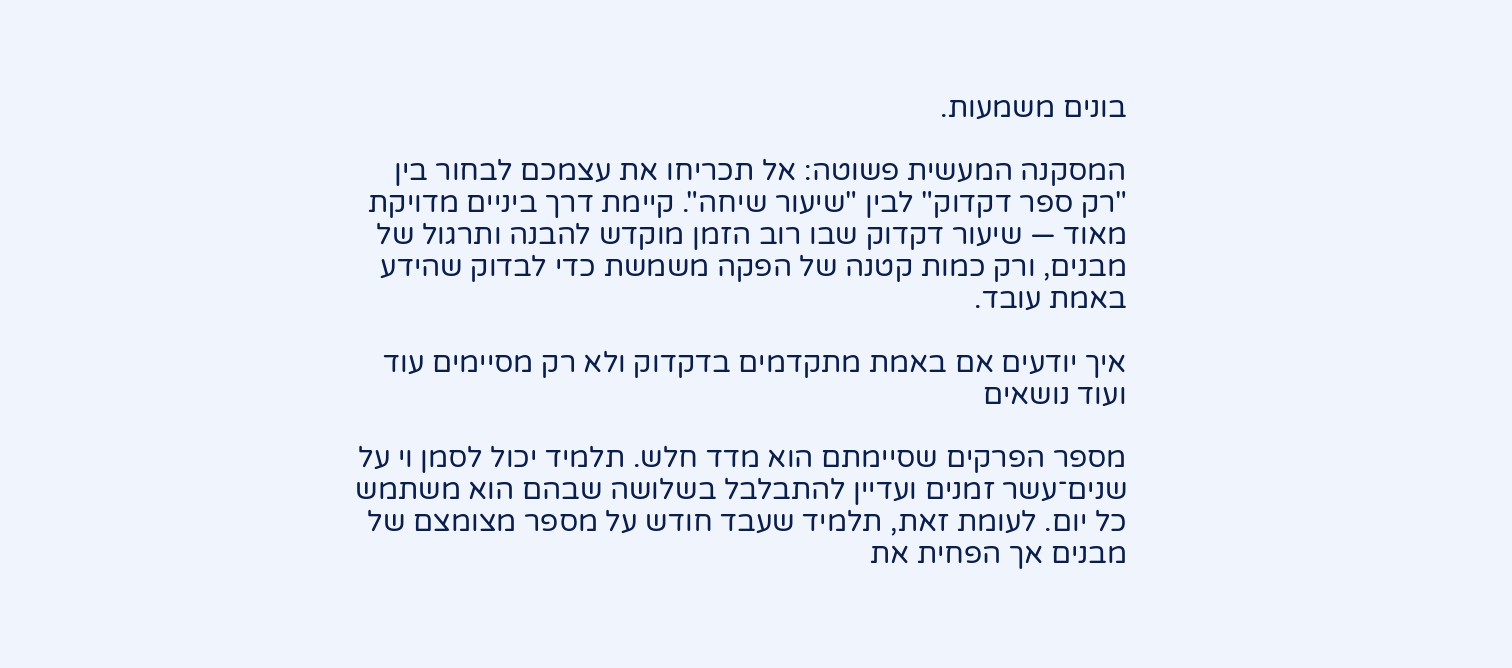בונים משמעות.

המסקנה המעשית פשוטה: אל תכריחו את עצמכם לבחור בין "רק ספר דקדוק" לבין "שיעור שיחה". קיימת דרך ביניים מדויקת מאוד — שיעור דקדוק שבו רוב הזמן מוקדש להבנה ותרגול של מבנים, ורק כמות קטנה של הפקה משמשת כדי לבדוק שהידע באמת עובד.

איך יודעים אם באמת מתקדמים בדקדוק ולא רק מסיימים עוד ועוד נושאים

מספר הפרקים שסיימתם הוא מדד חלש. תלמיד יכול לסמן וי על שנים־עשר זמנים ועדיין להתבלבל בשלושה שבהם הוא משתמש כל יום. לעומת זאת, תלמיד שעבד חודש על מספר מצומצם של מבנים אך הפחית את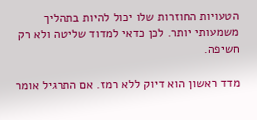הטעויות החוזרות שלו יכול להיות בתהליך משמעותי יותר. לכן כדאי למדוד שליטה ולא רק חשיפה.

מדד ראשון הוא דיוק ללא רמז. אם התרגיל אומר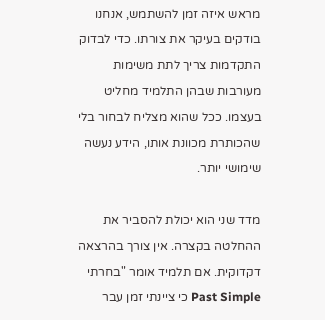מראש איזה זמן להשתמש, אנחנו בודקים בעיקר את צורתו. כדי לבדוק התקדמות צריך לתת משימות מעורבות שבהן התלמיד מחליט בעצמו. ככל שהוא מצליח לבחור בלי שהכותרת מכוונת אותו, הידע נעשה שימושי יותר.

מדד שני הוא יכולת להסביר את ההחלטה בקצרה. אין צורך בהרצאה דקדוקית. אם תלמיד אומר "בחרתי Past Simple כי ציינתי זמן עבר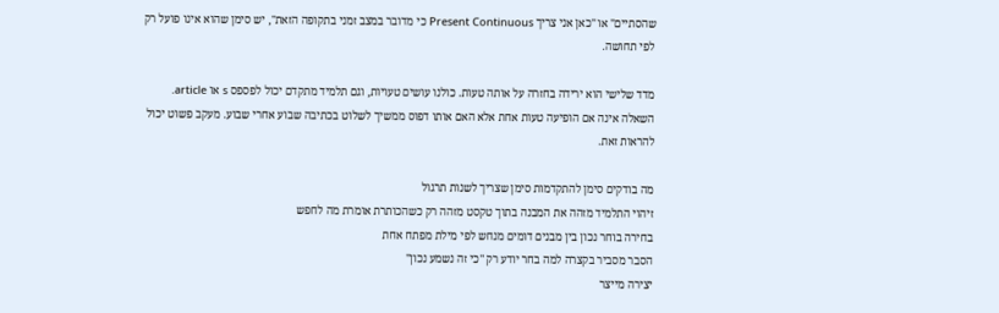שהסתיים" או "כאן אני צריך Present Continuous כי מדובר במצב זמני בתקופה הזאת", יש סימן שהוא אינו פועל רק לפי תחושה.

מדד שלישי הוא ירידה בחזרה על אותה טעות. כולנו עושים טעויות, וגם תלמיד מתקדם יכול לפספס s או article. השאלה אינה אם הופיעה טעות אחת אלא האם אותו דפוס ממשיך לשלוט בכתיבה שבוע אחרי שבוע. מעקב פשוט יכול להראות זאת.

מה בודקים סימן להתקדמות סימן שצריך לשנות תרגול
זיהוי התלמיד מזהה את המבנה בתוך טקסט מזהה רק כשהכותרת אומרת מה לחפש
בחירה בוחר נכון בין מבנים דומים מנחש לפי מילת מפתח אחת
הסבר מסביר בקצרה למה בחר יודע רק "כי זה נשמע נכון"
יצירה מייצר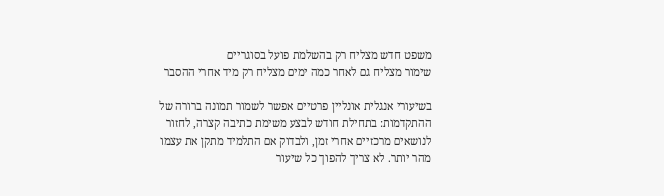משפט חדש מצליח רק בהשלמת פועל בסוגריים
שימור מצליח גם לאחר כמה ימים מצליח רק מיד אחרי ההסבר

בשיעורי אנגלית אונליין פרטיים אפשר לשמור תמונה ברורה של ההתקדמות: בתחילת חודש לבצע משימת כתיבה קצרה, לחזור לנושאים מרכזיים אחרי זמן, ולבדוק אם התלמיד מתקן את עצמו מהר יותר. לא צריך להפוך כל שיעור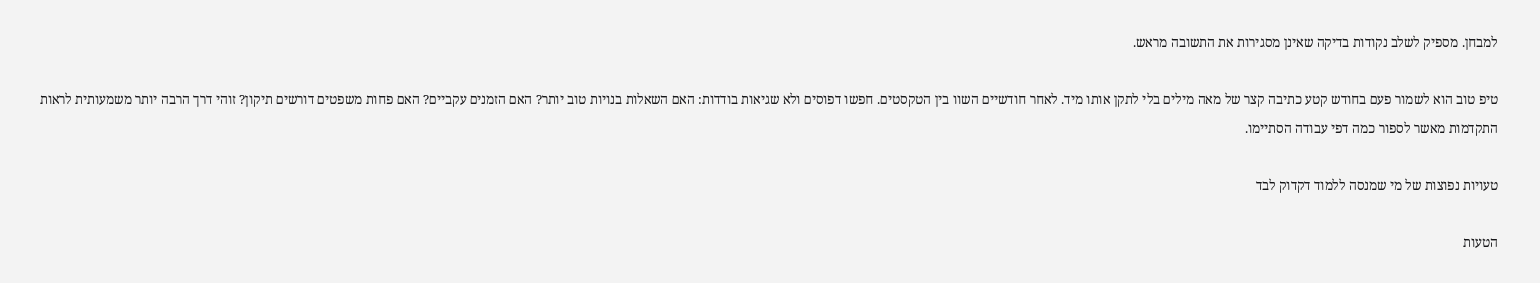למבחן. מספיק לשלב נקודות בדיקה שאינן מסגירות את התשובה מראש.

טיפ טוב הוא לשמור פעם בחודש קטע כתיבה קצר של מאה מילים בלי לתקן אותו מיד. לאחר חודשיים השוו בין הטקסטים. חפשו דפוסים ולא שגיאות בודדות: האם השאלות בנויות טוב יותר? האם הזמנים עקביים? האם פחות משפטים דורשים תיקון? זוהי דרך הרבה יותר משמעותית לראות התקדמות מאשר לספור כמה דפי עבודה הסתיימו.

טעויות נפוצות של מי שמנסה ללמוד דקדוק לבד

הטעות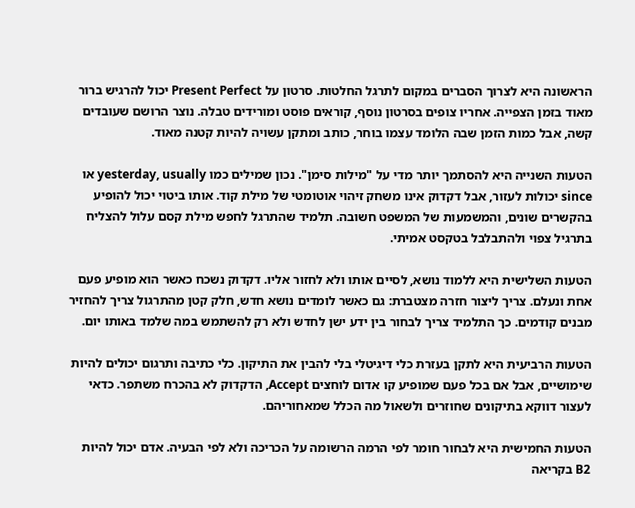הראשונה היא לצרוך הסברים במקום לתרגל החלטות. סרטון על Present Perfect יכול להרגיש ברור מאוד בזמן הצפייה. אחריו צופים בסרטון נוסף, קוראים פוסט ומורידים טבלה. נוצר הרושם שעובדים קשה, אבל כמות הזמן שבה הלומד עצמו בוחר, כותב ומתקן עשויה להיות קטנה מאוד.

הטעות השנייה היא להסתמך יותר מדי על "מילות סימן". נכון שמילים כמו yesterday, usually או since יכולות לעזור, אבל דקדוק אינו משחק זיהוי אוטומטי של מילת קוד. אותו ביטוי יכול להופיע בהקשרים שונים, והמשמעות של המשפט חשובה. תלמיד שהתרגל לחפש מילת קסם עלול להצליח בתרגיל צפוי ולהתבלבל בטקסט אמיתי.

הטעות השלישית היא ללמוד נושא, לסיים אותו ולא לחזור אליו. דקדוק נשכח כאשר הוא מופיע פעם אחת ונעלם. צריך ליצור חזרה מצטברת: גם כאשר לומדים נושא חדש, חלק קטן מהתרגול צריך להחזיר מבנים קודמים. כך התלמיד צריך לבחור בין ידע ישן לחדש ולא רק להשתמש במה שלמד באותו יום.

הטעות הרביעית היא לתקן בעזרת כלי דיגיטלי בלי להבין את התיקון. כלי כתיבה ותרגום יכולים להיות שימושיים, אבל אם בכל פעם שמופיע קו אדום לוחצים Accept, הדקדוק לא בהכרח משתפר. כדאי לעצור דווקא בתיקונים שחוזרים ולשאול מה הכלל שמאחוריהם.

הטעות החמישית היא לבחור חומר לפי הרמה הרשומה על הכריכה ולא לפי הבעיה. אדם יכול להיות B2 בקריאה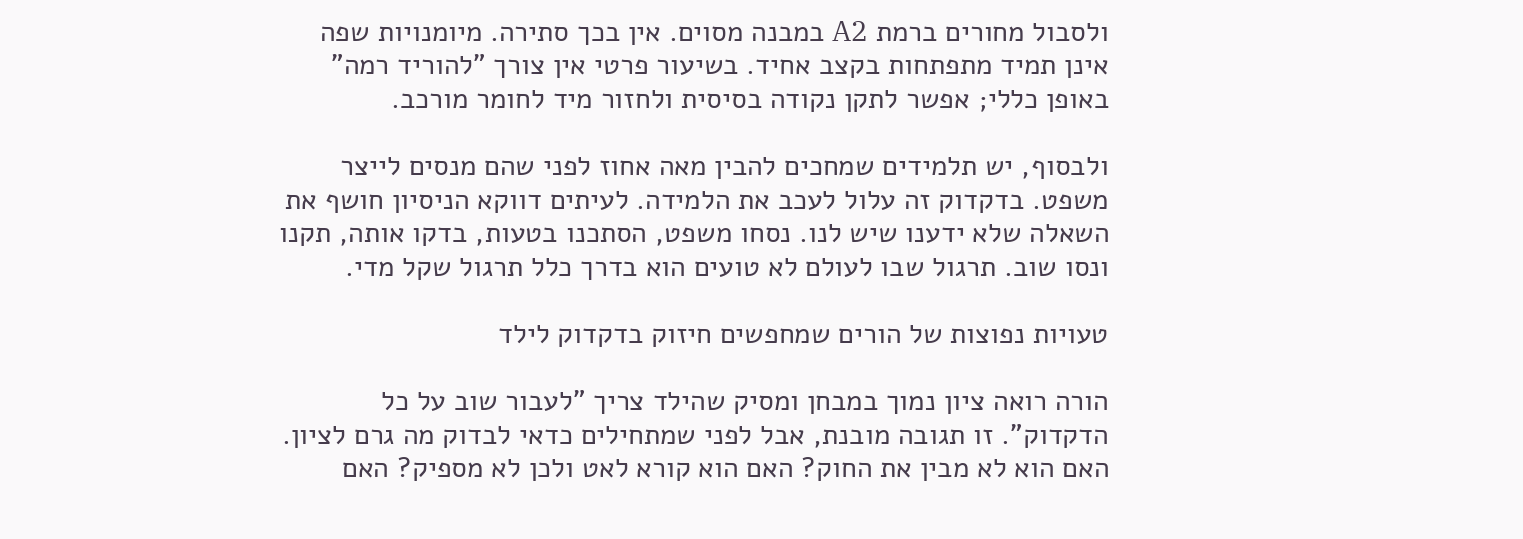ולסבול מחורים ברמת A2 במבנה מסוים. אין בכך סתירה. מיומנויות שפה אינן תמיד מתפתחות בקצב אחיד. בשיעור פרטי אין צורך "להוריד רמה" באופן כללי; אפשר לתקן נקודה בסיסית ולחזור מיד לחומר מורכב.

ולבסוף, יש תלמידים שמחכים להבין מאה אחוז לפני שהם מנסים לייצר משפט. בדקדוק זה עלול לעכב את הלמידה. לעיתים דווקא הניסיון חושף את השאלה שלא ידענו שיש לנו. נסחו משפט, הסתכנו בטעות, בדקו אותה, תקנו ונסו שוב. תרגול שבו לעולם לא טועים הוא בדרך כלל תרגול שקל מדי.

טעויות נפוצות של הורים שמחפשים חיזוק בדקדוק לילד

הורה רואה ציון נמוך במבחן ומסיק שהילד צריך "לעבור שוב על כל הדקדוק". זו תגובה מובנת, אבל לפני שמתחילים כדאי לבדוק מה גרם לציון. האם הוא לא מבין את החוק? האם הוא קורא לאט ולכן לא מספיק? האם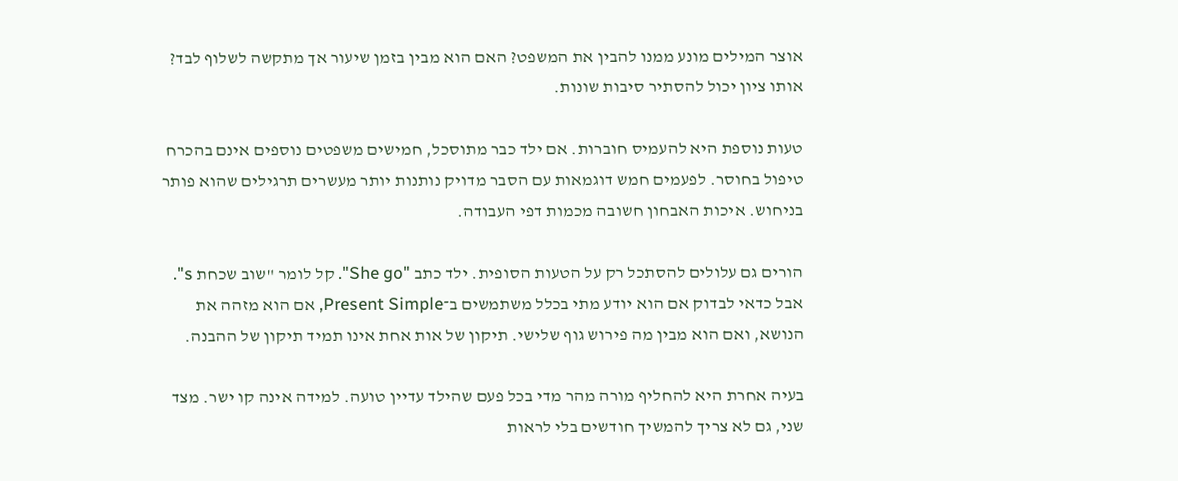אוצר המילים מונע ממנו להבין את המשפט? האם הוא מבין בזמן שיעור אך מתקשה לשלוף לבד? אותו ציון יכול להסתיר סיבות שונות.

טעות נוספת היא להעמיס חוברות. אם ילד כבר מתוסכל, חמישים משפטים נוספים אינם בהכרח טיפול בחוסר. לפעמים חמש דוגמאות עם הסבר מדויק נותנות יותר מעשרים תרגילים שהוא פותר בניחוש. איכות האבחון חשובה מכמות דפי העבודה.

הורים גם עלולים להסתכל רק על הטעות הסופית. ילד כתב "She go". קל לומר "שוב שכחת s". אבל כדאי לבדוק אם הוא יודע מתי בכלל משתמשים ב־Present Simple, אם הוא מזהה את הנושא, ואם הוא מבין מה פירוש גוף שלישי. תיקון של אות אחת אינו תמיד תיקון של ההבנה.

בעיה אחרת היא להחליף מורה מהר מדי בכל פעם שהילד עדיין טועה. למידה אינה קו ישר. מצד שני, גם לא צריך להמשיך חודשים בלי לראות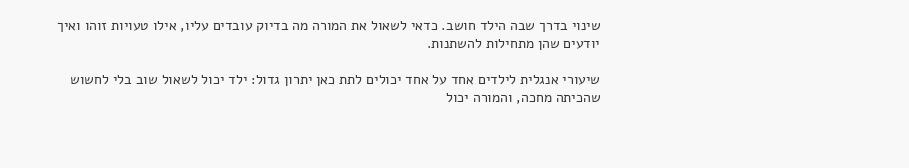שינוי בדרך שבה הילד חושב. כדאי לשאול את המורה מה בדיוק עובדים עליו, אילו טעויות זוהו ואיך יודעים שהן מתחילות להשתנות.

שיעורי אנגלית לילדים אחד על אחד יכולים לתת כאן יתרון גדול: ילד יכול לשאול שוב בלי לחשוש שהכיתה מחכה, והמורה יכול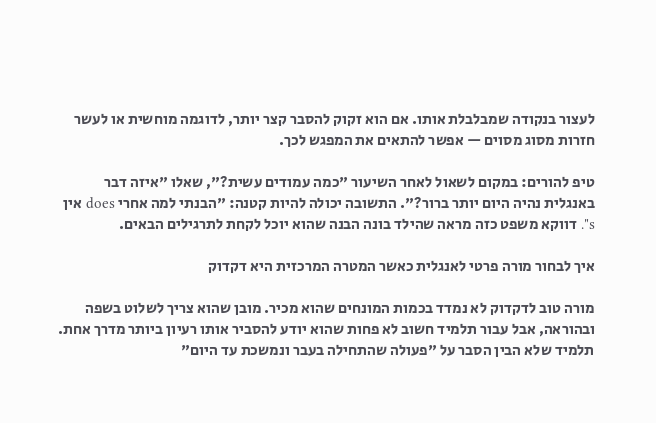לעצור בנקודה שמבלבלת אותו. אם הוא זקוק להסבר קצר יותר, לדוגמה מוחשית או לעשר חזרות מסוג מסוים — אפשר להתאים את המפגש לכך.

טיפ להורים: במקום לשאול לאחר השיעור "כמה עמודים עשית?", שאלו "איזה דבר באנגלית נהיה היום יותר ברור?". התשובה יכולה להיות קטנה: "הבנתי למה אחרי does אין s". דווקא משפט כזה מראה שהילד בונה הבנה שהוא יוכל לקחת לתרגילים הבאים.

איך לבחור מורה פרטי לאנגלית כאשר המטרה המרכזית היא דקדוק

מורה טוב לדקדוק לא נמדד בכמות המונחים שהוא מכיר. מובן שהוא צריך לשלוט בשפה ובהוראה, אבל עבור תלמיד חשוב לא פחות שהוא יודע להסביר אותו רעיון ביותר מדרך אחת. תלמיד שלא הבין הסבר על "פעולה שהתחילה בעבר ונמשכת עד היום"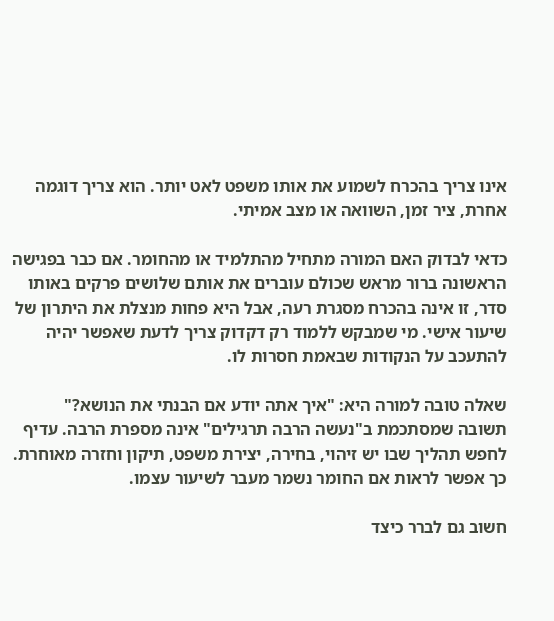אינו צריך בהכרח לשמוע את אותו משפט לאט יותר. הוא צריך דוגמה אחרת, ציר זמן, השוואה או מצב אמיתי.

כדאי לבדוק האם המורה מתחיל מהתלמיד או מהחומר. אם כבר בפגישה הראשונה ברור מראש שכולם עוברים את אותם שלושים פרקים באותו סדר, זו אינה בהכרח מסגרת רעה, אבל היא פחות מנצלת את היתרון של שיעור אישי. מי שמבקש ללמוד רק דקדוק צריך לדעת שאפשר יהיה להתעכב על הנקודות שבאמת חסרות לו.

שאלה טובה למורה היא: "איך אתה יודע אם הבנתי את הנושא?" תשובה שמסתכמת ב"נעשה הרבה תרגילים" אינה מספרת הרבה. עדיף לחפש תהליך שבו יש זיהוי, בחירה, יצירת משפט, תיקון וחזרה מאוחרת. כך אפשר לראות אם החומר נשמר מעבר לשיעור עצמו.

חשוב גם לברר כיצד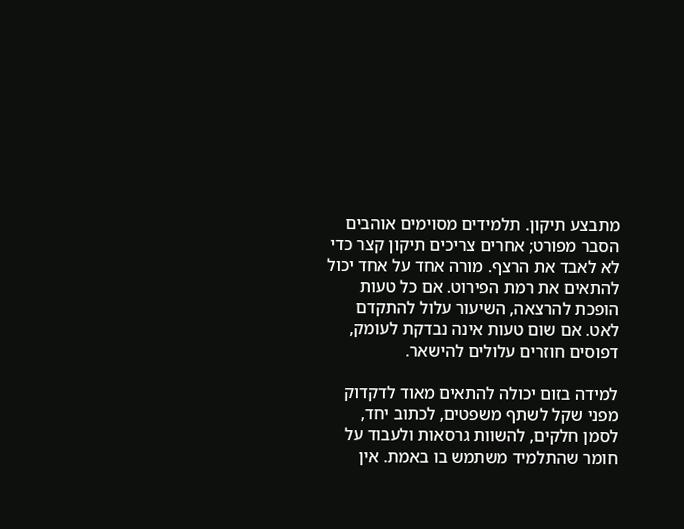מתבצע תיקון. תלמידים מסוימים אוהבים הסבר מפורט; אחרים צריכים תיקון קצר כדי לא לאבד את הרצף. מורה אחד על אחד יכול להתאים את רמת הפירוט. אם כל טעות הופכת להרצאה, השיעור עלול להתקדם לאט. אם שום טעות אינה נבדקת לעומק, דפוסים חוזרים עלולים להישאר.

למידה בזום יכולה להתאים מאוד לדקדוק מפני שקל לשתף משפטים, לכתוב יחד, לסמן חלקים, להשוות גרסאות ולעבוד על חומר שהתלמיד משתמש בו באמת. אין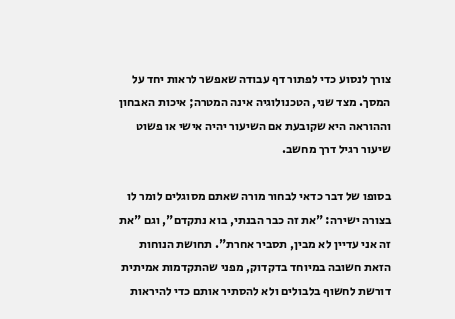צורך לנסוע כדי לפתור דף עבודה שאפשר לראות יחד על המסך. מצד שני, הטכנולוגיה אינה המטרה; איכות האבחון וההוראה היא שקובעת אם השיעור יהיה אישי או פשוט שיעור רגיל דרך מחשב.

בסופו של דבר כדאי לבחור מורה שאתם מסוגלים לומר לו בצורה ישירה: "את זה כבר הבנתי, בוא נתקדם", וגם "את זה אני עדיין לא מבין, תסביר אחרת". תחושת הנוחות הזאת חשובה במיוחד בדקדוק, מפני שהתקדמות אמיתית דורשת לחשוף בלבולים ולא להסתיר אותם כדי להיראות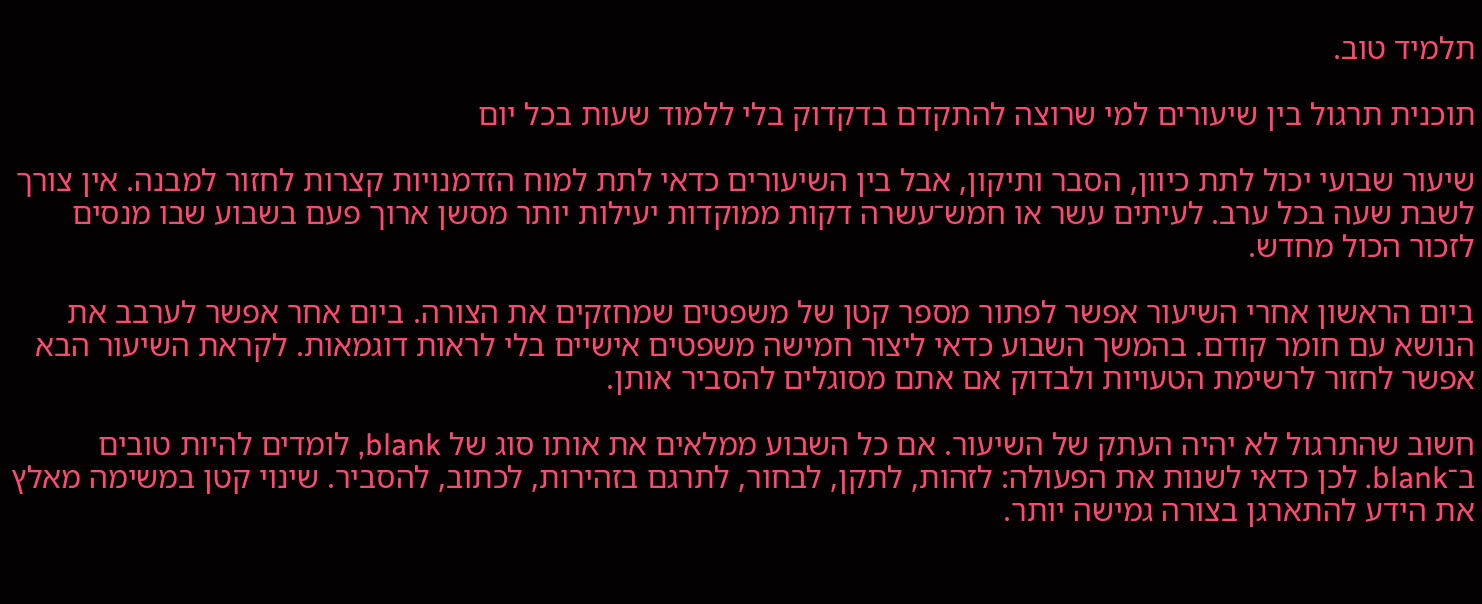תלמיד טוב.

תוכנית תרגול בין שיעורים למי שרוצה להתקדם בדקדוק בלי ללמוד שעות בכל יום

שיעור שבועי יכול לתת כיוון, הסבר ותיקון, אבל בין השיעורים כדאי לתת למוח הזדמנויות קצרות לחזור למבנה. אין צורך לשבת שעה בכל ערב. לעיתים עשר או חמש־עשרה דקות ממוקדות יעילות יותר מסשן ארוך פעם בשבוע שבו מנסים לזכור הכול מחדש.

ביום הראשון אחרי השיעור אפשר לפתור מספר קטן של משפטים שמחזקים את הצורה. ביום אחר אפשר לערבב את הנושא עם חומר קודם. בהמשך השבוע כדאי ליצור חמישה משפטים אישיים בלי לראות דוגמאות. לקראת השיעור הבא אפשר לחזור לרשימת הטעויות ולבדוק אם אתם מסוגלים להסביר אותן.

חשוב שהתרגול לא יהיה העתק של השיעור. אם כל השבוע ממלאים את אותו סוג של blank, לומדים להיות טובים ב־blank. לכן כדאי לשנות את הפעולה: לזהות, לתקן, לבחור, לתרגם בזהירות, לכתוב, להסביר. שינוי קטן במשימה מאלץ את הידע להתארגן בצורה גמישה יותר.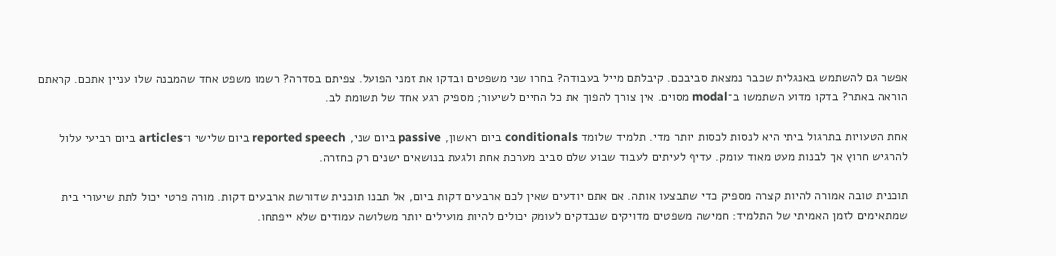אפשר גם להשתמש באנגלית שכבר נמצאת סביבכם. קיבלתם מייל בעבודה? בחרו שני משפטים ובדקו את זמני הפועל. צפיתם בסדרה? רשמו משפט אחד שהמבנה שלו עניין אתכם. קראתם הוראה באתר? בדקו מדוע השתמשו ב־modal מסוים. אין צורך להפוך את כל החיים לשיעור; מספיק רגע אחד של תשומת לב.

אחת הטעויות בתרגול ביתי היא לנסות לכסות יותר מדי. תלמיד שלומד conditionals ביום ראשון, passive ביום שני, reported speech ביום שלישי ו־articles ביום רביעי עלול להרגיש חרוץ אך לבנות מעט מאוד עומק. עדיף לעיתים לעבוד שבוע שלם סביב מערכת אחת ולגעת בנושאים ישנים רק כחזרה.

תוכנית טובה אמורה להיות קצרה מספיק כדי שתבצעו אותה. אם אתם יודעים שאין לכם ארבעים דקות ביום, אל תבנו תוכנית שדורשת ארבעים דקות. מורה פרטי יכול לתת שיעורי בית שמתאימים לזמן האמיתי של התלמיד: חמישה משפטים מדויקים שנבדקים לעומק יכולים להיות מועילים יותר משלושה עמודים שלא ייפתחו.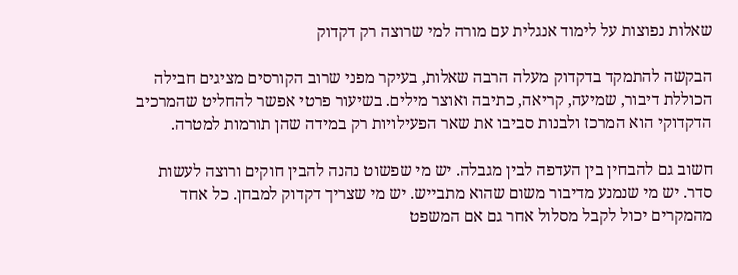שאלות נפוצות על לימוד אנגלית עם מורה למי שרוצה רק דקדוק

הבקשה להתמקד בדקדוק מעלה הרבה שאלות, בעיקר מפני שרוב הקורסים מציגים חבילה הכוללת דיבור, שמיעה, קריאה, כתיבה ואוצר מילים. בשיעור פרטי אפשר להחליט שהמרכיב הדקדוקי הוא המרכז ולבנות סביבו את שאר הפעילויות רק במידה שהן תורמות למטרה.

חשוב גם להבחין בין העדפה לבין מגבלה. יש מי שפשוט נהנה להבין חוקים ורוצה לעשות סדר. יש מי שנמנע מדיבור משום שהוא מתבייש. יש מי שצריך דקדוק למבחן. כל אחד מהמקרים יכול לקבל מסלול אחר גם אם המשפט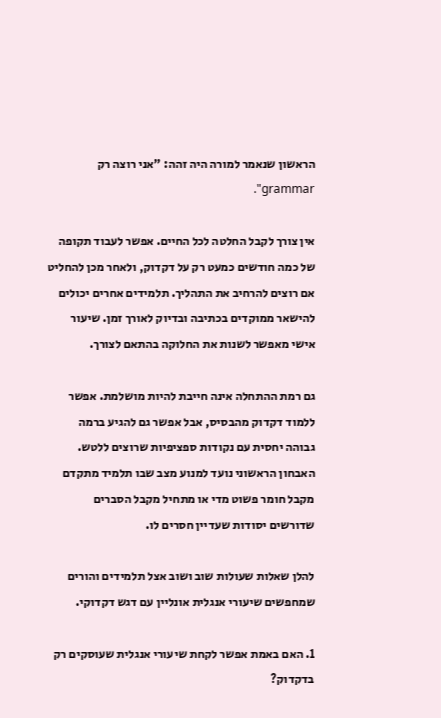הראשון שנאמר למורה היה זהה: "אני רוצה רק grammar".

אין צורך לקבל החלטה לכל החיים. אפשר לעבוד תקופה של כמה חודשים כמעט רק על דקדוק, ולאחר מכן להחליט אם רוצים להרחיב את התהליך. תלמידים אחרים יכולים להישאר ממוקדים בכתיבה ובדיוק לאורך זמן. שיעור אישי מאפשר לשנות את החלוקה בהתאם לצורך.

גם רמת ההתחלה אינה חייבת להיות מושלמת. אפשר ללמוד דקדוק מהבסיס, אבל אפשר גם להגיע ברמה גבוהה יחסית עם נקודות ספציפיות שרוצים ללטש. האבחון הראשוני נועד למנוע מצב שבו תלמיד מתקדם מקבל חומר פשוט מדי או מתחיל מקבל הסברים שדורשים יסודות שעדיין חסרים לו.

להלן שאלות שעולות שוב ושוב אצל תלמידים והורים שמחפשים שיעורי אנגלית אונליין עם דגש דקדוקי.

1. האם באמת אפשר לקחת שיעורי אנגלית שעוסקים רק בדקדוק?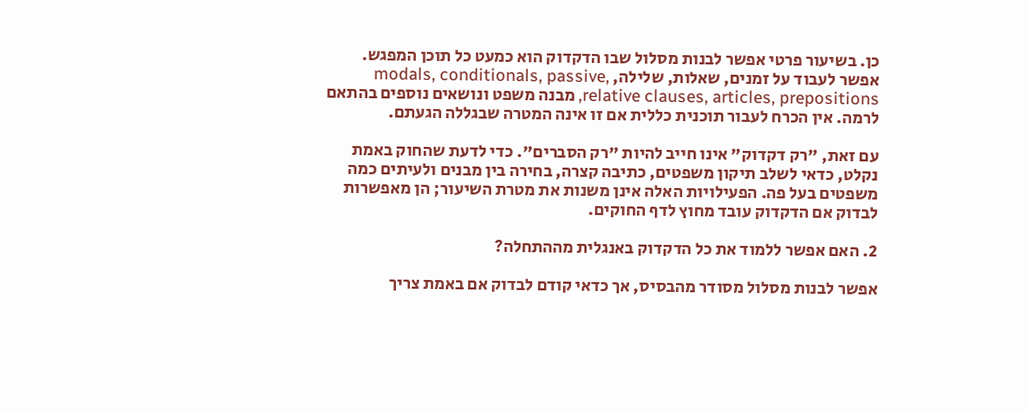כן. בשיעור פרטי אפשר לבנות מסלול שבו הדקדוק הוא כמעט כל תוכן המפגש. אפשר לעבוד על זמנים, שאלות, שלילה, modals, conditionals, passive, relative clauses, articles, prepositions, מבנה משפט ונושאים נוספים בהתאם לרמה. אין הכרח לעבור תוכנית כללית אם זו אינה המטרה שבגללה הגעתם.

עם זאת, "רק דקדוק" אינו חייב להיות "רק הסברים". כדי לדעת שהחוק באמת נקלט, כדאי לשלב תיקון משפטים, כתיבה קצרה, בחירה בין מבנים ולעיתים כמה משפטים בעל פה. הפעילויות האלה אינן משנות את מטרת השיעור; הן מאפשרות לבדוק אם הדקדוק עובד מחוץ לדף החוקים.

2. האם אפשר ללמוד את כל הדקדוק באנגלית מההתחלה?

אפשר לבנות מסלול מסודר מהבסיס, אך כדאי קודם לבדוק אם באמת צריך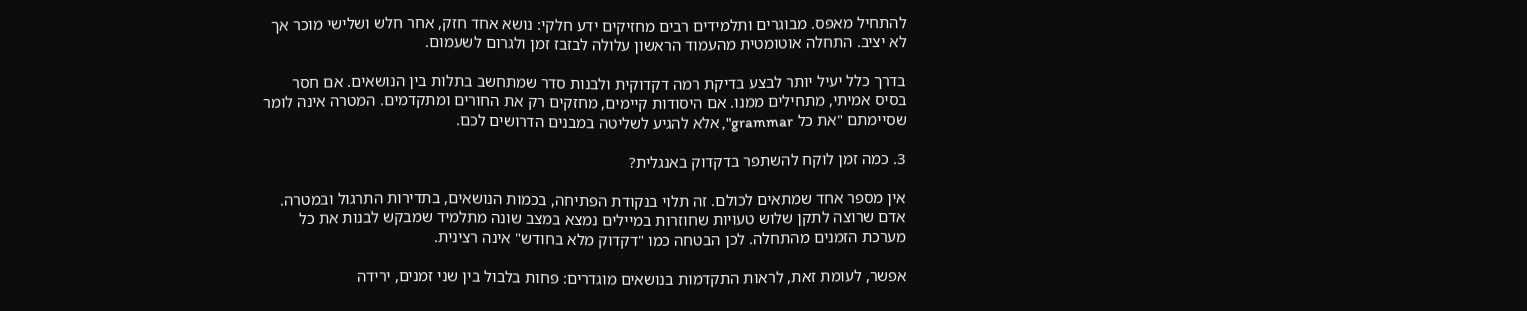להתחיל מאפס. מבוגרים ותלמידים רבים מחזיקים ידע חלקי: נושא אחד חזק, אחר חלש ושלישי מוכר אך לא יציב. התחלה אוטומטית מהעמוד הראשון עלולה לבזבז זמן ולגרום לשעמום.

בדרך כלל יעיל יותר לבצע בדיקת רמה דקדוקית ולבנות סדר שמתחשב בתלות בין הנושאים. אם חסר בסיס אמיתי, מתחילים ממנו. אם היסודות קיימים, מחזקים רק את החורים ומתקדמים. המטרה אינה לומר שסיימתם "את כל grammar", אלא להגיע לשליטה במבנים הדרושים לכם.

3. כמה זמן לוקח להשתפר בדקדוק באנגלית?

אין מספר אחד שמתאים לכולם. זה תלוי בנקודת הפתיחה, בכמות הנושאים, בתדירות התרגול ובמטרה. אדם שרוצה לתקן שלוש טעויות שחוזרות במיילים נמצא במצב שונה מתלמיד שמבקש לבנות את כל מערכת הזמנים מהתחלה. לכן הבטחה כמו "דקדוק מלא בחודש" אינה רצינית.

אפשר, לעומת זאת, לראות התקדמות בנושאים מוגדרים: פחות בלבול בין שני זמנים, ירידה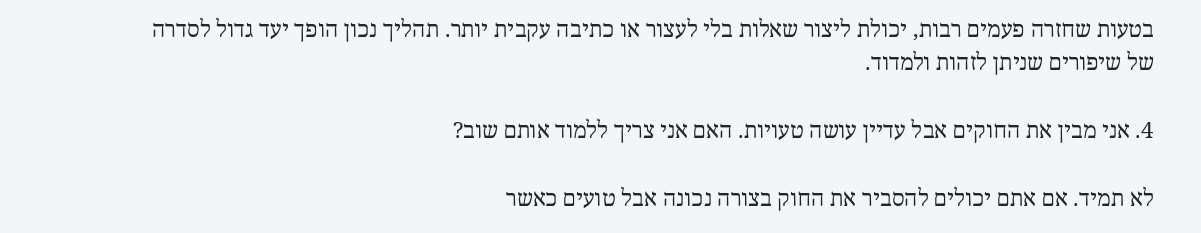בטעות שחזרה פעמים רבות, יכולת ליצור שאלות בלי לעצור או כתיבה עקבית יותר. תהליך נכון הופך יעד גדול לסדרה של שיפורים שניתן לזהות ולמדוד.

4. אני מבין את החוקים אבל עדיין עושה טעויות. האם אני צריך ללמוד אותם שוב?

לא תמיד. אם אתם יכולים להסביר את החוק בצורה נכונה אבל טועים כאשר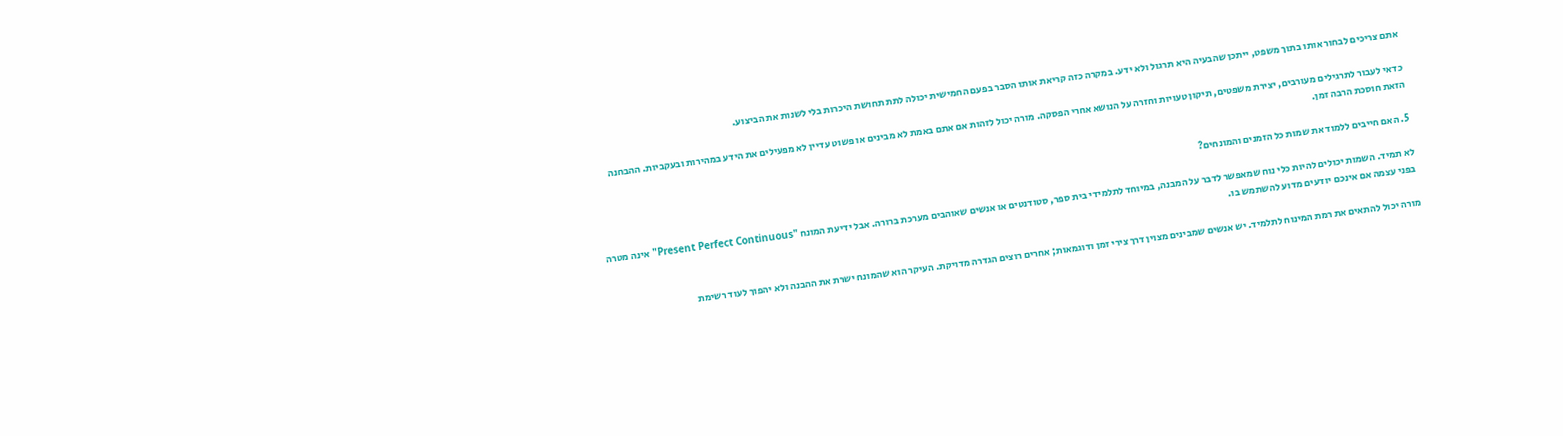אתם צריכים לבחור אותו בתוך משפט, ייתכן שהבעיה היא תרגול ולא ידע. במקרה כזה קריאת אותו הסבר בפעם החמישית יכולה לתת תחושת היכרות בלי לשנות את הביצוע.

כדאי לעבור לתרגילים מעורבים, יצירת משפטים, תיקון טעויות וחזרה על הנושא אחרי הפסקה. מורה יכול לזהות אם אתם באמת לא מבינים או פשוט עדיין לא מפעילים את הידע במהירות ובעקביות. ההבחנה הזאת חוסכת הרבה זמן.

5. האם חייבים ללמוד את שמות כל הזמנים והמונחים?

לא תמיד. השמות יכולים להיות כלי נוח שמאפשר לדבר על המבנה, במיוחד לתלמידי בית ספר, סטודנטים או אנשים שאוהבים מערכת ברורה. אבל ידיעת המונח "Present Perfect Continuous" אינה מטרה בפני עצמה אם אינכם יודעים מדוע להשתמש בו.

מורה יכול להתאים את רמת המינוח לתלמיד. יש אנשים שמבינים מצוין דרך צירי זמן ודוגמאות; אחרים רוצים הגדרה מדויקת. העיקר הוא שהמונח ישרת את ההבנה ולא יהפוך לעוד רשימת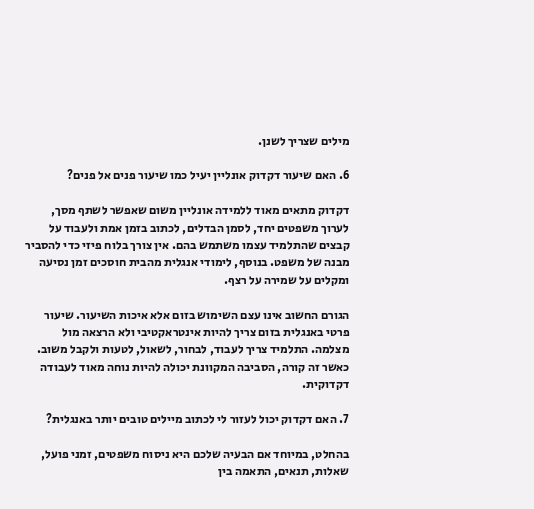מילים שצריך לשנן.

6. האם שיעור דקדוק אונליין יעיל כמו שיעור פנים אל פנים?

דקדוק מתאים מאוד ללמידה אונליין משום שאפשר לשתף מסך, לערוך משפטים יחד, לסמן הבדלים, לכתוב בזמן אמת ולעבוד על קבצים שהתלמיד עצמו משתמש בהם. אין צורך בלוח פיזי כדי להסביר מבנה של משפט. בנוסף, לימודי אנגלית מהבית חוסכים זמן נסיעה ומקלים על שמירה על רצף.

הגורם החשוב אינו עצם השימוש בזום אלא איכות השיעור. שיעור פרטי באנגלית בזום צריך להיות אינטראקטיבי ולא הרצאה מול מצלמה. התלמיד צריך לעבוד, לבחור, לשאול, לטעות ולקבל משוב. כאשר זה קורה, הסביבה המקוונת יכולה להיות נוחה מאוד לעבודה דקדוקית.

7. האם דקדוק יכול לעזור לי לכתוב מיילים טובים יותר באנגלית?

בהחלט, במיוחד אם הבעיה שלכם היא ניסוח משפטים, זמני פועל, שאלות, תנאים, התאמה בין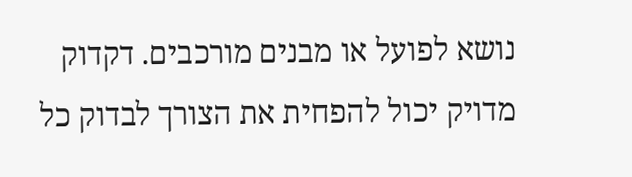נושא לפועל או מבנים מורכבים. דקדוק מדויק יכול להפחית את הצורך לבדוק כל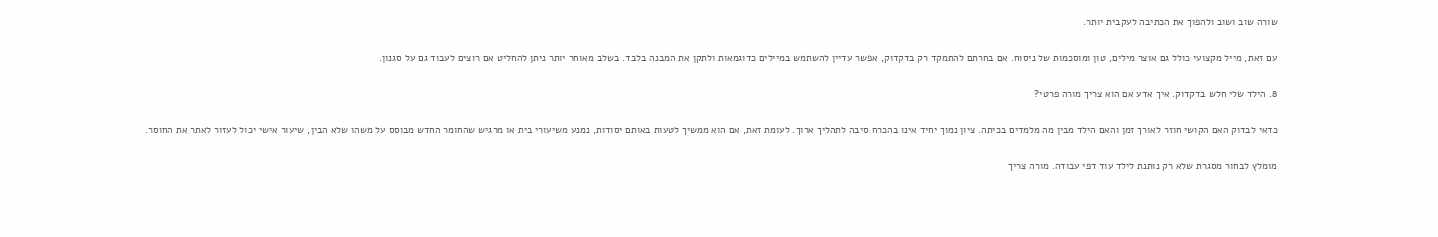שורה שוב ושוב ולהפוך את הכתיבה לעקבית יותר.

עם זאת, מייל מקצועי כולל גם אוצר מילים, טון ומוסכמות של ניסוח. אם בחרתם להתמקד רק בדקדוק, אפשר עדיין להשתמש במיילים כדוגמאות ולתקן את המבנה בלבד. בשלב מאוחר יותר ניתן להחליט אם רוצים לעבוד גם על סגנון.

8. הילד שלי חלש בדקדוק. איך אדע אם הוא צריך מורה פרטי?

כדאי לבדוק האם הקושי חוזר לאורך זמן והאם הילד מבין מה מלמדים בכיתה. ציון נמוך יחיד אינו בהכרח סיבה לתהליך ארוך. לעומת זאת, אם הוא ממשיך לטעות באותם יסודות, נמנע משיעורי בית או מרגיש שהחומר החדש מבוסס על משהו שלא הבין, שיעור אישי יכול לעזור לאתר את החוסר.

מומלץ לבחור מסגרת שלא רק נותנת לילד עוד דפי עבודה. מורה צריך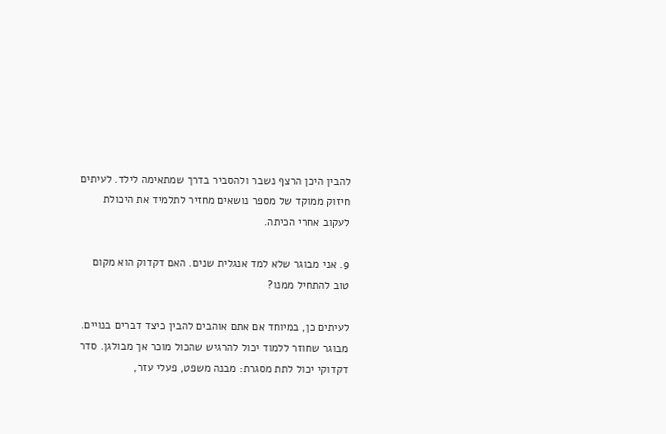להבין היכן הרצף נשבר ולהסביר בדרך שמתאימה לילד. לעיתים חיזוק ממוקד של מספר נושאים מחזיר לתלמיד את היכולת לעקוב אחרי הכיתה.

9. אני מבוגר שלא למד אנגלית שנים. האם דקדוק הוא מקום טוב להתחיל ממנו?

לעיתים כן, במיוחד אם אתם אוהבים להבין כיצד דברים בנויים. מבוגר שחוזר ללמוד יכול להרגיש שהכול מוכר אך מבולגן. סדר דקדוקי יכול לתת מסגרת: מבנה משפט, פעלי עזר,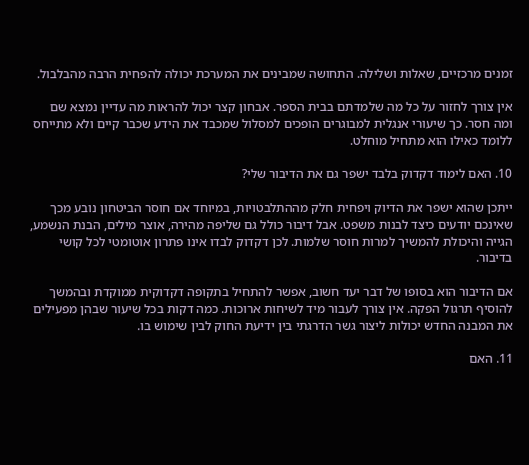זמנים מרכזיים, שאלות ושלילה. התחושה שמבינים את המערכת יכולה להפחית הרבה מהבלבול.

אין צורך לחזור על כל מה שלמדתם בבית הספר. אבחון קצר יכול להראות מה עדיין נמצא שם ומה חסר. כך שיעורי אנגלית למבוגרים הופכים למסלול שמכבד את הידע שכבר קיים ולא מתייחס ללומד כאילו הוא מתחיל מוחלט.

10. האם לימוד דקדוק בלבד ישפר גם את הדיבור שלי?

ייתכן שהוא ישפר את הדיוק ויפחית חלק מההתלבטויות, במיוחד אם חוסר הביטחון נובע מכך שאינכם יודעים כיצד לבנות משפט. אבל דיבור כולל גם שליפה מהירה, אוצר מילים, הבנת הנשמע, הגייה והיכולת להמשיך למרות חוסר שלמות. לכן דקדוק לבדו אינו פתרון אוטומטי לכל קושי בדיבור.

אם הדיבור הוא בסופו של דבר יעד חשוב, אפשר להתחיל בתקופה דקדוקית ממוקדת ובהמשך להוסיף תרגול הפקה. אין צורך לעבור מיד לשיחות ארוכות. כמה דקות בכל שיעור שבהן מפעילים את המבנה החדש יכולות ליצור גשר הדרגתי בין ידיעת החוק לבין שימוש בו.

11. האם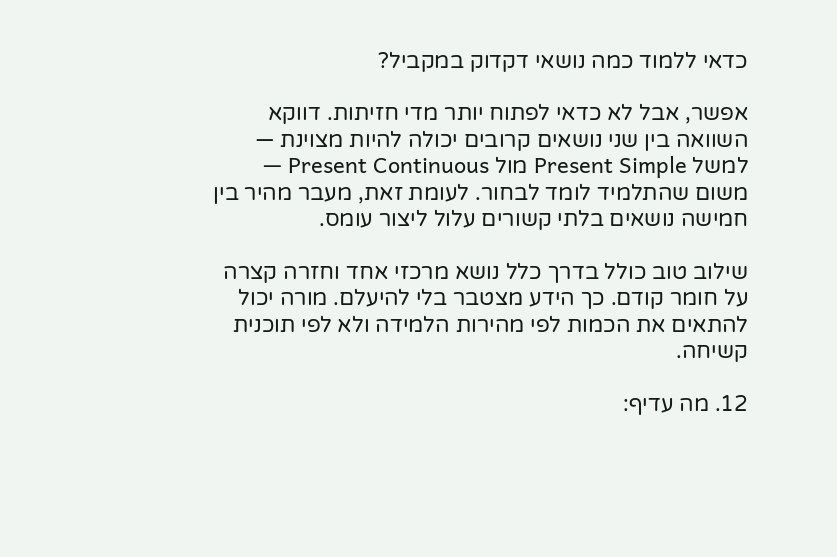כדאי ללמוד כמה נושאי דקדוק במקביל?

אפשר, אבל לא כדאי לפתוח יותר מדי חזיתות. דווקא השוואה בין שני נושאים קרובים יכולה להיות מצוינת — למשל Present Simple מול Present Continuous — משום שהתלמיד לומד לבחור. לעומת זאת, מעבר מהיר בין חמישה נושאים בלתי קשורים עלול ליצור עומס.

שילוב טוב כולל בדרך כלל נושא מרכזי אחד וחזרה קצרה על חומר קודם. כך הידע מצטבר בלי להיעלם. מורה יכול להתאים את הכמות לפי מהירות הלמידה ולא לפי תוכנית קשיחה.

12. מה עדיף: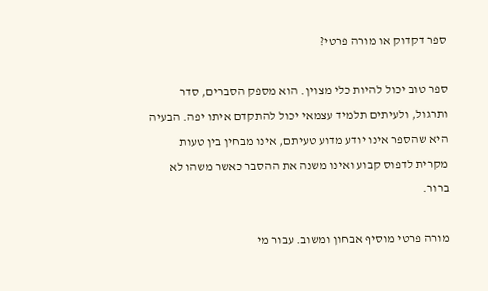ספר דקדוק או מורה פרטי?

ספר טוב יכול להיות כלי מצוין. הוא מספק הסברים, סדר ותרגול, ולעיתים תלמיד עצמאי יכול להתקדם איתו יפה. הבעיה היא שהספר אינו יודע מדוע טעיתם, אינו מבחין בין טעות מקרית לדפוס קבוע ואינו משנה את ההסבר כאשר משהו לא ברור.

מורה פרטי מוסיף אבחון ומשוב. עבור מי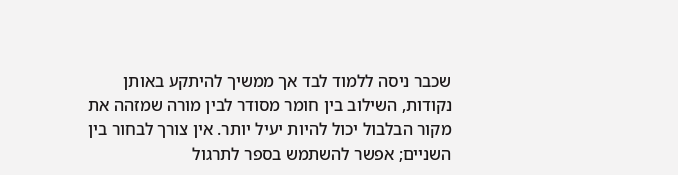שכבר ניסה ללמוד לבד אך ממשיך להיתקע באותן נקודות, השילוב בין חומר מסודר לבין מורה שמזהה את מקור הבלבול יכול להיות יעיל יותר. אין צורך לבחור בין השניים; אפשר להשתמש בספר לתרגול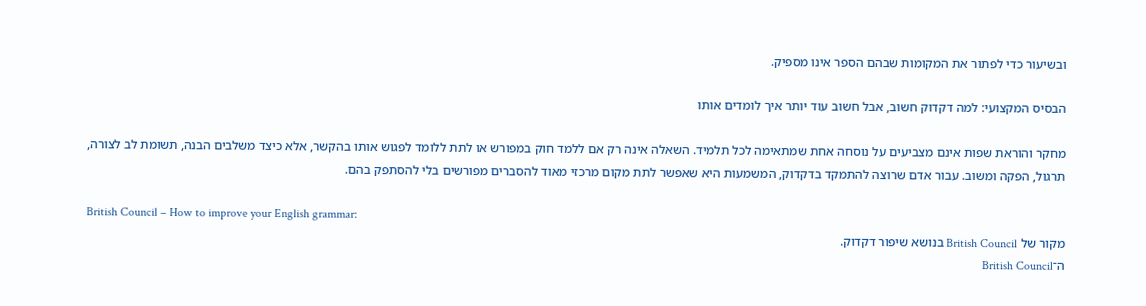ובשיעור כדי לפתור את המקומות שבהם הספר אינו מספיק.

הבסיס המקצועי: למה דקדוק חשוב, אבל חשוב עוד יותר איך לומדים אותו

מחקר והוראת שפות אינם מצביעים על נוסחה אחת שמתאימה לכל תלמיד. השאלה אינה רק אם ללמד חוק במפורש או לתת ללומד לפגוש אותו בהקשר, אלא כיצד משלבים הבנה, תשומת לב לצורה, תרגול, הפקה ומשוב. עבור אדם שרוצה להתמקד בדקדוק, המשמעות היא שאפשר לתת מקום מרכזי מאוד להסברים מפורשים בלי להסתפק בהם.

British Council – How to improve your English grammar:
מקור של British Council בנושא שיפור דקדוק.
ה־British Council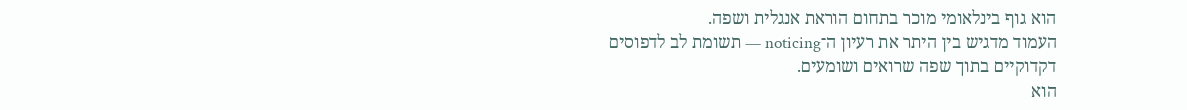הוא גוף בינלאומי מוכר בתחום הוראת אנגלית ושפה.
העמוד מדגיש בין היתר את רעיון ה־noticing — תשומת לב לדפוסים דקדוקיים בתוך שפה שרואים ושומעים.
הוא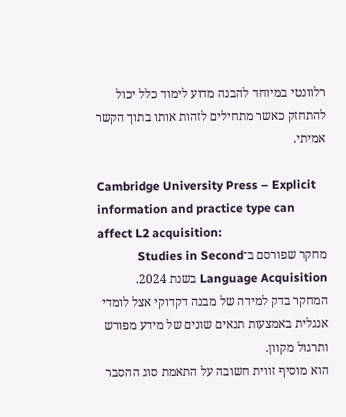רלוונטי במיוחד להבנה מדוע לימוד כלל יכול להתחזק כאשר מתחילים לזהות אותו בתוך הקשר אמיתי.

Cambridge University Press – Explicit information and practice type can affect L2 acquisition:
מחקר שפורסם ב־Studies in Second Language Acquisition בשנת 2024.
המחקר בדק למידה של מבנה דקדוקי אצל לומדי אנגלית באמצעות תנאים שונים של מידע מפורש ותרגול מקוון.
הוא מוסיף זווית חשובה על התאמת סוג ההסבר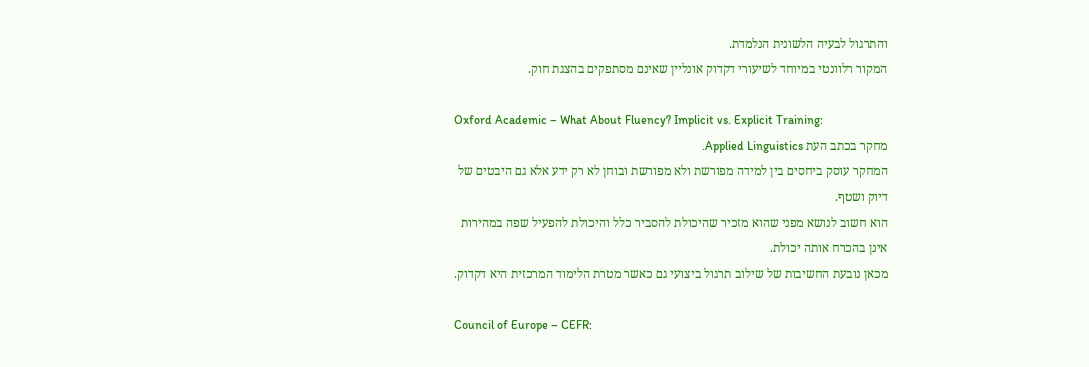והתרגול לבעיה הלשונית הנלמדת.
המקור רלוונטי במיוחד לשיעורי דקדוק אונליין שאינם מסתפקים בהצגת חוק.

Oxford Academic – What About Fluency? Implicit vs. Explicit Training:
מחקר בכתב העת Applied Linguistics.
המחקר עוסק ביחסים בין למידה מפורשת ולא מפורשת ובוחן לא רק ידע אלא גם היבטים של דיוק ושטף.
הוא חשוב לנושא מפני שהוא מזכיר שהיכולת להסביר כלל והיכולת להפעיל שפה במהירות אינן בהכרח אותה יכולת.
מכאן נובעת החשיבות של שילוב תרגול ביצועי גם כאשר מטרת הלימוד המרכזית היא דקדוק.

Council of Europe – CEFR: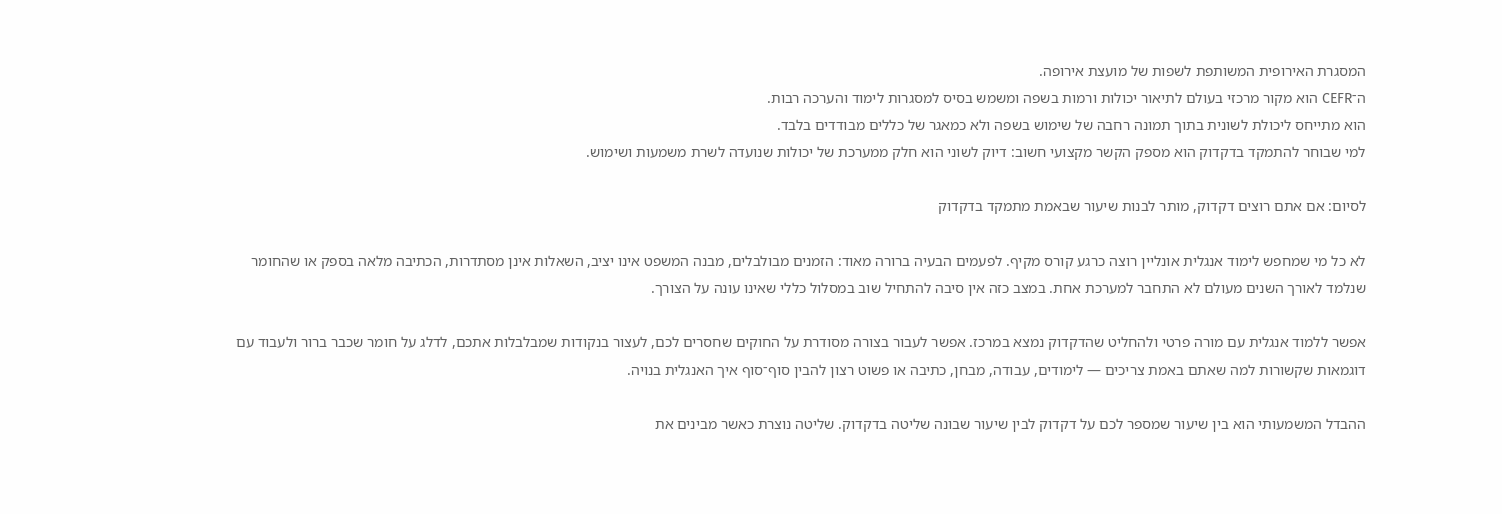המסגרת האירופית המשותפת לשפות של מועצת אירופה.
ה־CEFR הוא מקור מרכזי בעולם לתיאור יכולות ורמות בשפה ומשמש בסיס למסגרות לימוד והערכה רבות.
הוא מתייחס ליכולת לשונית בתוך תמונה רחבה של שימוש בשפה ולא כמאגר של כללים מבודדים בלבד.
למי שבוחר להתמקד בדקדוק הוא מספק הקשר מקצועי חשוב: דיוק לשוני הוא חלק ממערכת של יכולות שנועדה לשרת משמעות ושימוש.

לסיום: אם אתם רוצים דקדוק, מותר לבנות שיעור שבאמת מתמקד בדקדוק

לא כל מי שמחפש לימוד אנגלית אונליין רוצה כרגע קורס מקיף. לפעמים הבעיה ברורה מאוד: הזמנים מבולבלים, מבנה המשפט אינו יציב, השאלות אינן מסתדרות, הכתיבה מלאה בספק או שהחומר שנלמד לאורך השנים מעולם לא התחבר למערכת אחת. במצב כזה אין סיבה להתחיל שוב במסלול כללי שאינו עונה על הצורך.

אפשר ללמוד אנגלית עם מורה פרטי ולהחליט שהדקדוק נמצא במרכז. אפשר לעבור בצורה מסודרת על החוקים שחסרים לכם, לעצור בנקודות שמבלבלות אתכם, לדלג על חומר שכבר ברור ולעבוד עם דוגמאות שקשורות למה שאתם באמת צריכים — לימודים, עבודה, מבחן, כתיבה או פשוט רצון להבין סוף־סוף איך האנגלית בנויה.

ההבדל המשמעותי הוא בין שיעור שמספר לכם על דקדוק לבין שיעור שבונה שליטה בדקדוק. שליטה נוצרת כאשר מבינים את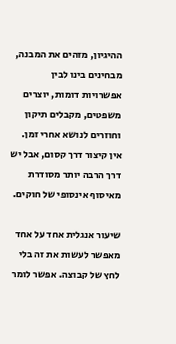ההיגיון, מזהים את המבנה, מבחינים בינו לבין אפשרויות דומות, יוצרים משפטים, מקבלים תיקון וחוזרים לנושא אחרי זמן. אין קיצור דרך קסום, אבל יש דרך הרבה יותר מסודרת מאיסוף אינסופי של חוקים.

שיעור אנגלית אחד על אחד מאפשר לעשות את זה בלי לחץ של קבוצה. אפשר לומר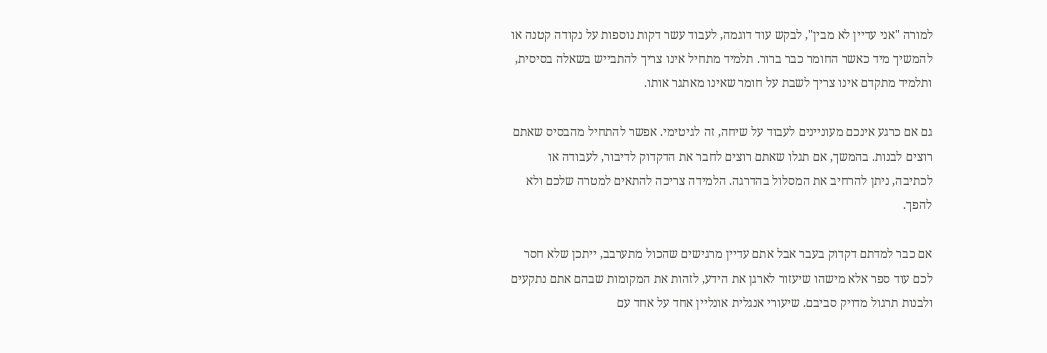למורה "אני עדיין לא מבין", לבקש עוד דוגמה, לעבוד עשר דקות נוספות על נקודה קטנה או להמשיך מיד כאשר החומר כבר ברור. תלמיד מתחיל אינו צריך להתבייש בשאלה בסיסית, ותלמיד מתקדם אינו צריך לשבת על חומר שאינו מאתגר אותו.

גם אם כרגע אינכם מעוניינים לעבוד על שיחה, זה לגיטימי. אפשר להתחיל מהבסיס שאתם רוצים לבנות. בהמשך, אם תגלו שאתם רוצים לחבר את הדקדוק לדיבור, לעבודה או לכתיבה, ניתן להרחיב את המסלול בהדרגה. הלמידה צריכה להתאים למטרה שלכם ולא להפך.

אם כבר למדתם דקדוק בעבר אבל אתם עדיין מרגישים שהכול מתערבב, ייתכן שלא חסר לכם עוד ספר אלא מישהו שיעזור לארגן את הידע, לזהות את המקומות שבהם אתם נתקעים ולבנות תרגול מדויק סביבם. שיעורי אנגלית אונליין אחד על אחד עם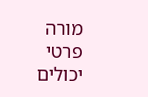מורה פרטי יכולים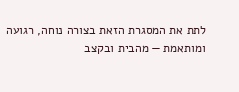לתת את המסגרת הזאת בצורה נוחה, רגועה ומותאמת — מהבית ובקצב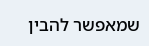שמאפשר להבין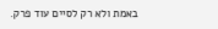באמת ולא רק לסיים עוד פרק.